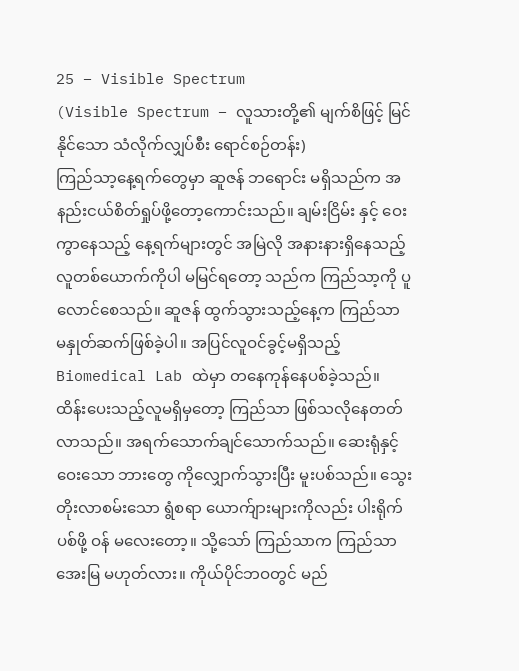25 – Visible Spectrum
(Visible Spectrum – လူသားတို့၏ မျက်စိဖြင့် မြင်နိုင်သော သံလိုက်လျှပ်စီး ရောင်စဉ်တန်း)
ကြည်သာ့နေ့ရက်တွေမှာ ဆူဇန် ဘရောင်း မရှိသည်က အနည်းငယ်စိတ်ရှုပ်ဖို့တော့ကောင်းသည်။ ချမ်းငြိမ်း နှင့် ဝေးကွာနေသည့် နေ့ရက်များတွင် အမြဲလို အနားနားရှိနေသည့် လူတစ်ယောက်ကိုပါ မမြင်ရတော့ သည်က ကြည်သာ့ကို ပူလောင်စေသည်။ ဆူဇန် ထွက်သွားသည့်နေ့က ကြည်သာ မနှုတ်ဆက်ဖြစ်ခဲ့ပါ။ အပြင်လူဝင်ခွင့်မရှိသည့် Biomedical Lab ထဲမှာ တနေကုန်နေပစ်ခဲ့သည်။ ထိန်းပေးသည့်လူမရှိမှတော့ ကြည်သာ ဖြစ်သလိုနေတတ်လာသည်။ အရက်သောက်ချင်သောက်သည်။ ဆေးရုံနှင့် ဝေးသော ဘားတွေ ကိုလျှောက်သွားပြီး မူးပစ်သည်။ သွေးတိုးလာစမ်းသော ရွံစရာ ယောက်ျားများကိုလည်း ပါးရိုက်ပစ်ဖို့ ဝန် မလေးတော့။ သို့သော် ကြည်သာက ကြည်သာအေးမြ မဟုတ်လား။ ကိုယ်ပိုင်ဘဝတွင် မည်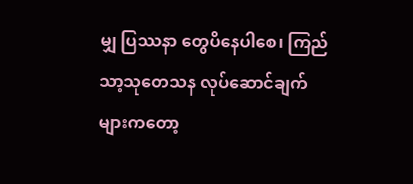မျှ ပြဿနာ တွေပိနေပါစေ၊ ကြည်သာ့သုတေသန လုပ်ဆောင်ချက် များကတော့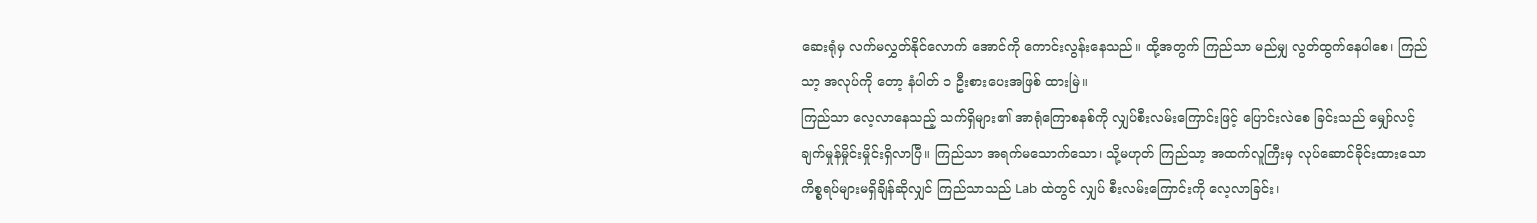ဆေးရုံမှ လက်မလွှတ်နိုင်လောက် အောင်ကို ကောင်းလွန်းနေသည်။ ထို့အတွက် ကြည်သာ မည်မျှ လွတ်ထွက်နေပါစေ၊ ကြည်သာ့ အလုပ်ကို တော့ နံပါတ် ၁ ဦးစားပေးအဖြစ် ထားမြဲ။
ကြည်သာ လေ့လာနေသည့် သက်ရှိများ၏ အာရုံကြောစနစ်ကို လျှပ်စီးလမ်းကြောင်းဖြင့် ပြောင်းလဲစေ ခြင်းသည် မျှော်လင့်ချက်မှုန်မှိုင်းမှိုင်းရှိလာပြီ။ ကြည်သာ အရက်မသောက်သော၊ သို့မဟုတ် ကြည်သာ့ အထက်လူကြီးမှ လုပ်ဆောင်ခိုင်းထားသောကိစ္စရပ်များမရှိချိန်ဆိုလျှင် ကြည်သာသည် Lab ထဲတွင် လျှပ် စီးလမ်းကြောင်းကို လေ့လာခြင်း၊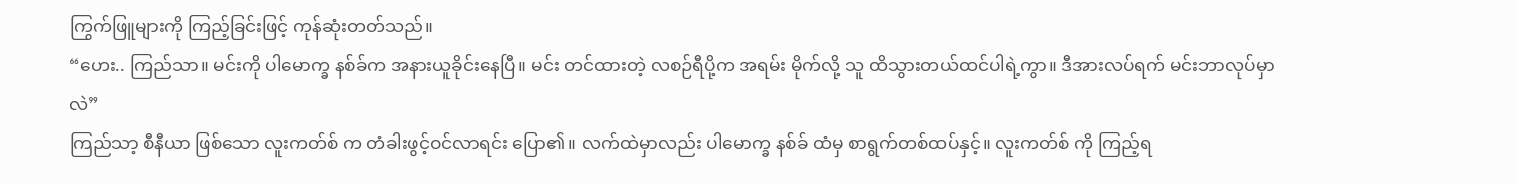ကြွက်ဖြူများကို ကြည့်ခြင်းဖြင့် ကုန်ဆုံးတတ်သည်။
“ဟေး.. ကြည်သာ။ မင်းကို ပါမောက္ခ နစ်ခ်က အနားယူခိုင်းနေပြီ။ မင်း တင်ထားတဲ့ လစဉ်ရီပို့က အရမ်း မိုက်လို့ သူ ထိသွားတယ်ထင်ပါရဲ့ကွာ။ ဒီအားလပ်ရက် မင်းဘာလုပ်မှာလဲ”
ကြည်သာ့ စီနီယာ ဖြစ်သော လူးကတ်စ် က တံခါးဖွင့်ဝင်လာရင်း ပြော၏။ လက်ထဲမှာလည်း ပါမောက္ခ နစ်ခ် ထံမှ စာရွက်တစ်ထပ်နှင့်။ လူးကတ်စ် ကို ကြည့်ရ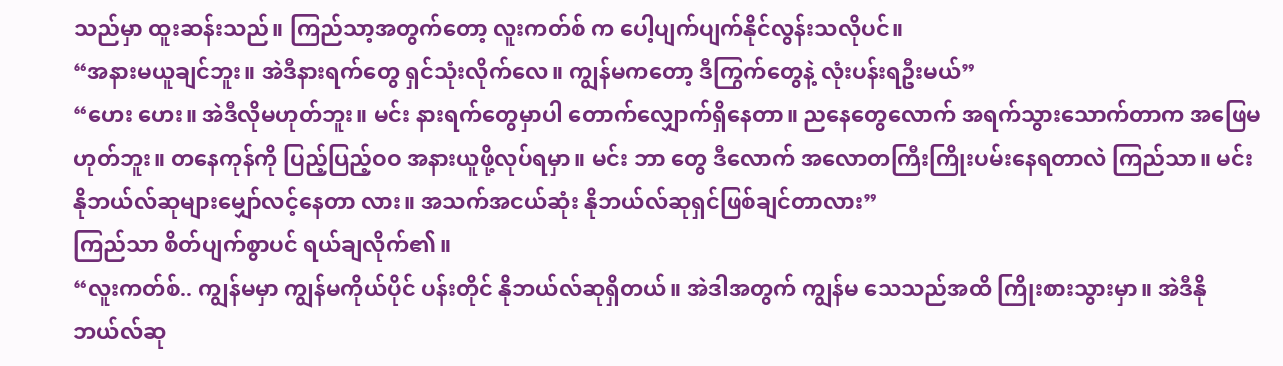သည်မှာ ထူးဆန်းသည်။ ကြည်သာ့အတွက်တော့ လူးကတ်စ် က ပေါ့ပျက်ပျက်နိုင်လွန်းသလိုပင်။
“အနားမယူချင်ဘူး။ အဲဒီနားရက်တွေ ရှင်သုံးလိုက်လေ။ ကျွန်မကတော့ ဒီကြွက်တွေနဲ့ လုံးပန်းရဦးမယ်”
“ဟေး ဟေး။ အဲဒီလိုမဟုတ်ဘူး။ မင်း နားရက်တွေမှာပါ တောက်လျှောက်ရှိနေတာ။ ညနေတွေလောက် အရက်သွားသောက်တာက အဖြေမဟုတ်ဘူး။ တနေကုန်ကို ပြည့်ပြည့်ဝဝ အနားယူဖို့လုပ်ရမှာ။ မင်း ဘာ တွေ ဒီလောက် အလောတကြီးကြိုးပမ်းနေရတာလဲ ကြည်သာ။ မင်း နိုဘယ်လ်ဆုများမျှော်လင့်နေတာ လား။ အသက်အငယ်ဆုံး နိုဘယ်လ်ဆုရှင်ဖြစ်ချင်တာလား”
ကြည်သာ စိတ်ပျက်စွာပင် ရယ်ချလိုက်၏။
“လူးကတ်စ်.. ကျွန်မမှာ ကျွန်မကိုယ်ပိုင် ပန်းတိုင် နိုဘယ်လ်ဆုရှိတယ်။ အဲဒါအတွက် ကျွန်မ သေသည်အထိ ကြိုးစားသွားမှာ။ အဲဒီနိုဘယ်လ်ဆု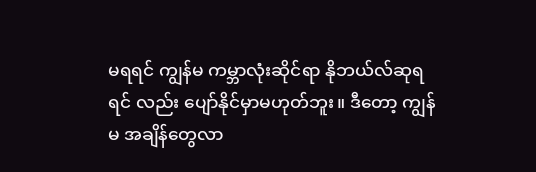မရရင် ကျွန်မ ကမ္ဘာလုံးဆိုင်ရာ နိုဘယ်လ်ဆုရရင် လည်း ပျော်နိုင်မှာမဟုတ်ဘူး။ ဒီတော့ ကျွန်မ အချိန်တွေလာ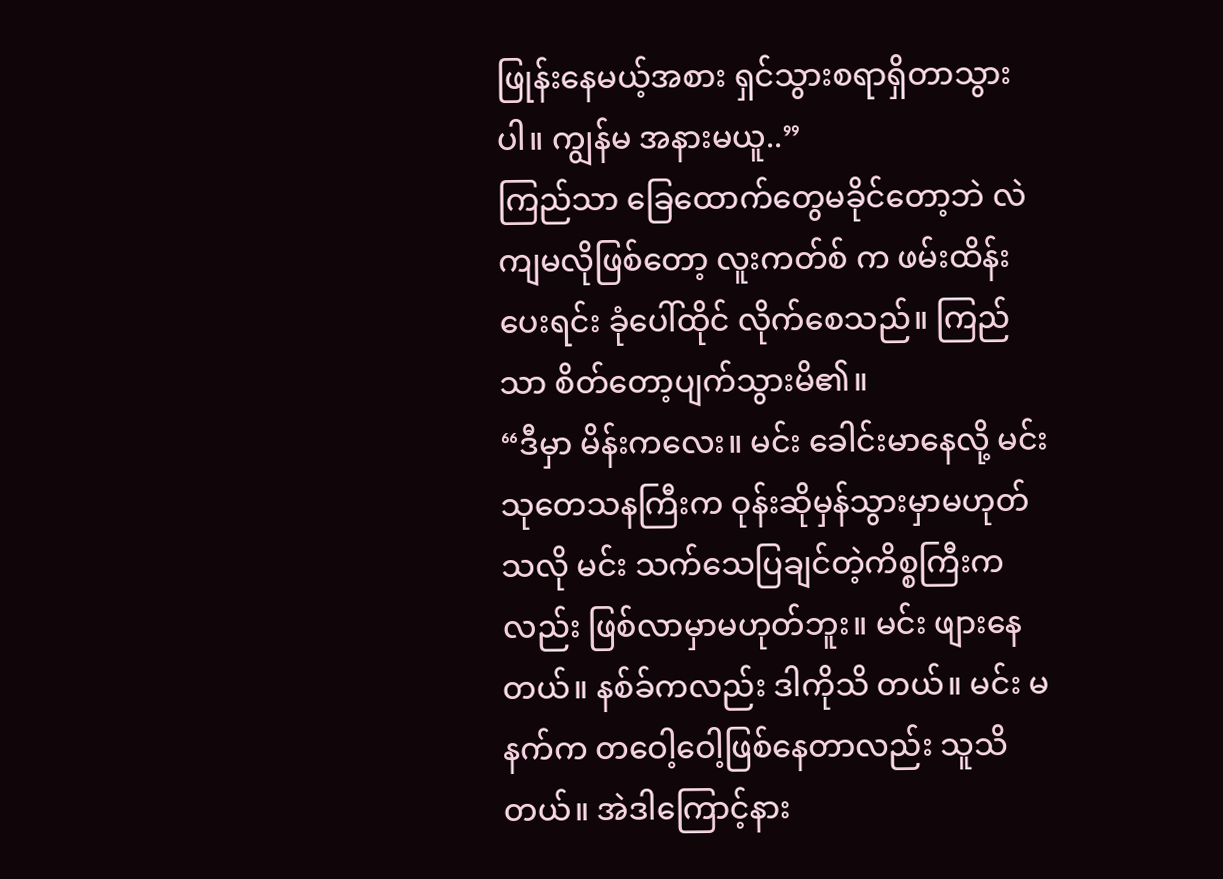ဖြုန်းနေမယ့်အစား ရှင်သွားစရာရှိတာသွား ပါ။ ကျွန်မ အနားမယူ..”
ကြည်သာ ခြေထောက်တွေမခိုင်တော့ဘဲ လဲကျမလိုဖြစ်တော့ လူးကတ်စ် က ဖမ်းထိန်းပေးရင်း ခုံပေါ်ထိုင် လိုက်စေသည်။ ကြည်သာ စိတ်တော့ပျက်သွားမိ၏။
“ဒီမှာ မိန်းကလေး။ မင်း ခေါင်းမာနေလို့ မင်းသုတေသနကြီးက ဝုန်းဆိုမှန်သွားမှာမဟုတ်သလို မင်း သက်သေပြချင်တဲ့ကိစ္စကြီးကလည်း ဖြစ်လာမှာမဟုတ်ဘူး။ မင်း ဖျားနေတယ်။ နစ်ခ်ကလည်း ဒါကိုသိ တယ်။ မင်း မနက်က တဝေါ့ဝေါ့ဖြစ်နေတာလည်း သူသိတယ်။ အဲဒါကြောင့်နား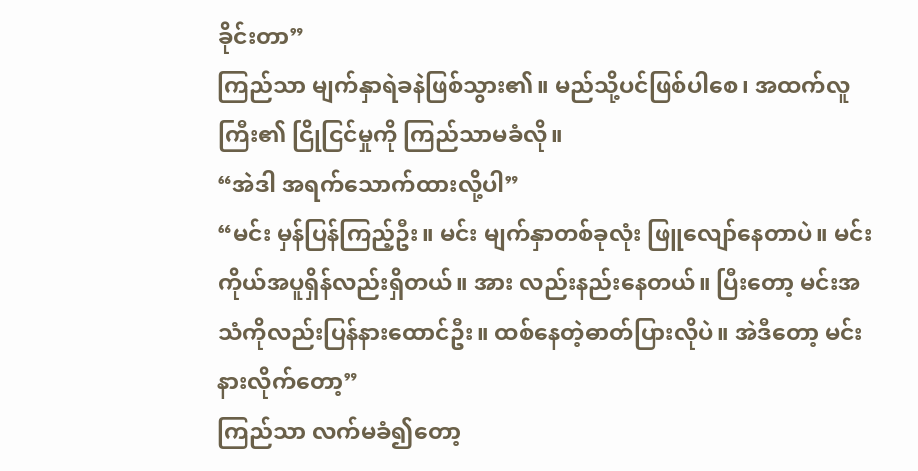ခိုင်းတာ”
ကြည်သာ မျက်နှာရဲခနဲဖြစ်သွား၏။ မည်သို့ပင်ဖြစ်ပါစေ၊ အထက်လူကြီး၏ ငြိုငြင်မှုကို ကြည်သာမခံလို။
“အဲဒါ အရက်သောက်ထားလို့ပါ”
“မင်း မှန်ပြန်ကြည့်ဦး။ မင်း မျက်နှာတစ်ခုလုံး ဖြူလျော်နေတာပဲ။ မင်းကိုယ်အပူရှိန်လည်းရှိတယ်။ အား လည်းနည်းနေတယ်။ ပြီးတော့ မင်းအသံကိုလည်းပြန်နားထောင်ဦး။ ထစ်နေတဲ့ဓာတ်ပြားလိုပဲ။ အဲဒီတော့ မင်း နားလိုက်တော့”
ကြည်သာ လက်မခံ၍တော့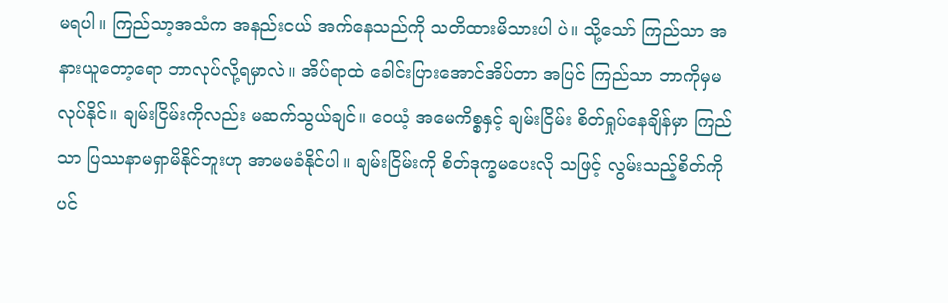မရပါ။ ကြည်သာ့အသံက အနည်းငယ် အက်နေသည်ကို သတိထားမိသားပါ ပဲ။ သို့သော် ကြည်သာ အနားယူတော့ရော ဘာလုပ်လို့ရမှာလဲ။ အိပ်ရာထဲ ခေါင်းပြားအောင်အိပ်တာ အပြင် ကြည်သာ ဘာကိုမှမလုပ်နိုင်။ ချမ်းငြိမ်းကိုလည်း မဆက်သွယ်ချင်။ ဝေယံ့ အမေကိစ္စနှင့် ချမ်းငြိမ်း စိတ်ရှုပ်နေချိန်မှာ ကြည်သာ ပြဿနာမရှာမိနိုင်ဘူးဟု အာမမခံနိုင်ပါ။ ချမ်းငြိမ်းကို စိတ်ဒုက္ခမပေးလို သဖြင့် လွမ်းသည့်စိတ်ကိုပင်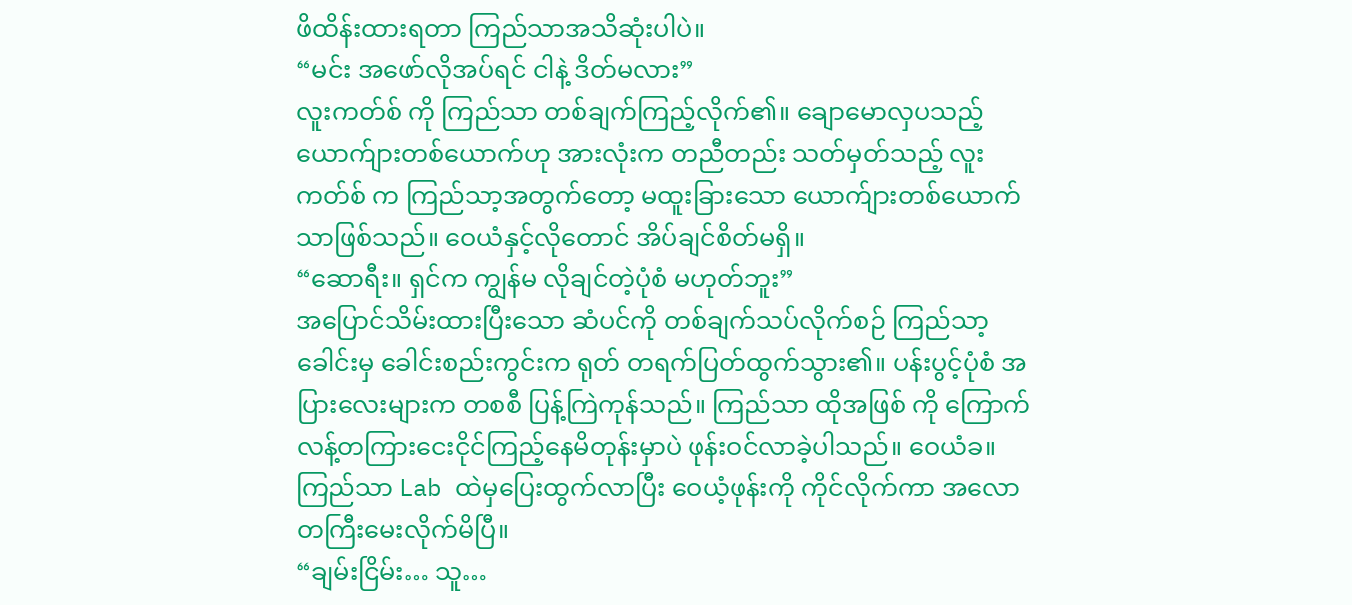ဖိထိန်းထားရတာ ကြည်သာအသိဆုံးပါပဲ။
“မင်း အဖော်လိုအပ်ရင် ငါနဲ့ ဒိတ်မလား”
လူးကတ်စ် ကို ကြည်သာ တစ်ချက်ကြည့်လိုက်၏။ ချောမောလှပသည့် ယောက်ျားတစ်ယောက်ဟု အားလုံးက တညီတည်း သတ်မှတ်သည့် လူးကတ်စ် က ကြည်သာ့အတွက်တော့ မထူးခြားသော ယောက်ျားတစ်ယောက် သာဖြစ်သည်။ ဝေယံနှင့်လိုတောင် အိပ်ချင်စိတ်မရှိ။
“ဆောရီး။ ရှင်က ကျွန်မ လိုချင်တဲ့ပုံစံ မဟုတ်ဘူး”
အပြောင်သိမ်းထားပြီးသော ဆံပင်ကို တစ်ချက်သပ်လိုက်စဉ် ကြည်သာ့ခေါင်းမှ ခေါင်းစည်းကွင်းက ရုတ် တရက်ပြတ်ထွက်သွား၏။ ပန်းပွင့်ပုံစံ အပြားလေးများက တစစီ ပြန့်ကြဲကုန်သည်။ ကြည်သာ ထိုအဖြစ် ကို ကြောက်လန့်တကြားငေးငိုင်ကြည့်နေမိတုန်းမှာပဲ ဖုန်းဝင်လာခဲ့ပါသည်။ ဝေယံခ။
ကြည်သာ Lab ထဲမှပြေးထွက်လာပြီး ဝေယံ့ဖုန်းကို ကိုင်လိုက်ကာ အလောတကြီးမေးလိုက်မိပြီ။
“ချမ်းငြိမ်း… သူ…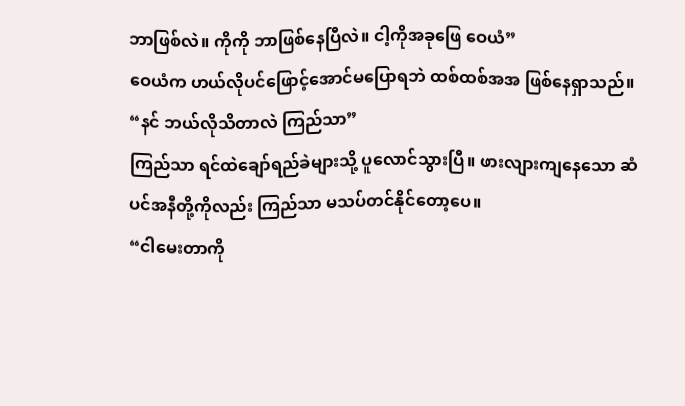ဘာဖြစ်လဲ။ ကိုကို ဘာဖြစ်နေပြီလဲ။ ငါ့ကိုအခုဖြေ ဝေယံ”
ဝေယံက ဟယ်လိုပင်ဖြောင့်အောင်မပြောရဘဲ ထစ်ထစ်အအ ဖြစ်နေရှာသည်။
“နင် ဘယ်လိုသိတာလဲ ကြည်သာ”
ကြည်သာ ရင်ထဲချော်ရည်ခဲများသို့ ပူလောင်သွားပြီ။ ဖားလျားကျနေသော ဆံပင်အနီတို့ကိုလည်း ကြည်သာ မသပ်တင်နိုင်တော့ပေ။
“ငါမေးတာကို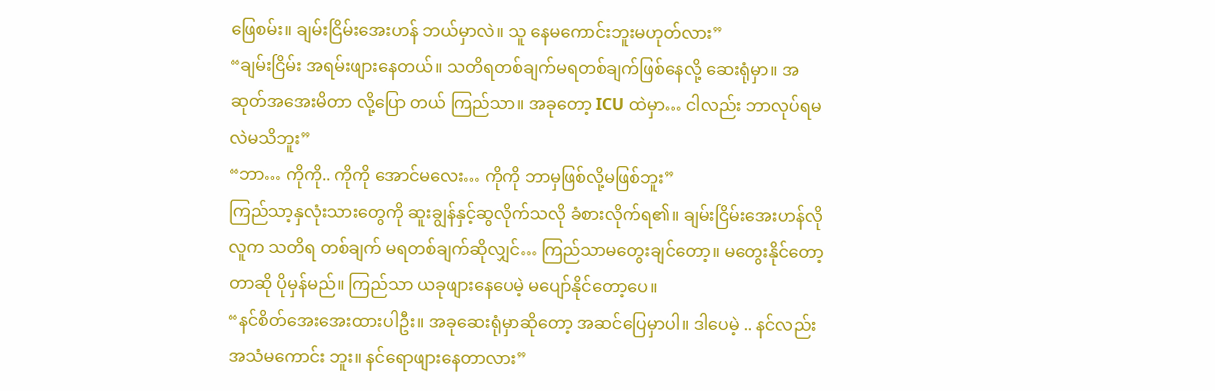ဖြေစမ်း။ ချမ်းငြိမ်းအေးဟန် ဘယ်မှာလဲ။ သူ နေမကောင်းဘူးမဟုတ်လား”
“ချမ်းငြိမ်း အရမ်းဖျားနေတယ်။ သတိရတစ်ချက်မရတစ်ချက်ဖြစ်နေလို့ ဆေးရုံမှာ။ အဆုတ်အအေးမိတာ လို့ပြော တယ် ကြည်သာ။ အခုတော့ ICU ထဲမှာ… ငါလည်း ဘာလုပ်ရမလဲမသိဘူး”
“ဘာ… ကိုကို.. ကိုကို အောင်မလေး… ကိုကို ဘာမှဖြစ်လို့မဖြစ်ဘူး”
ကြည်သာ့နှလုံးသားတွေကို ဆူးချွန်နှင့်ဆွလိုက်သလို ခံစားလိုက်ရ၏။ ချမ်းငြိမ်းအေးဟန်လိုလူက သတိရ တစ်ချက် မရတစ်ချက်ဆိုလျှင်… ကြည်သာမတွေးချင်တော့။ မတွေးနိုင်တော့တာဆို ပိုမှန်မည်။ ကြည်သာ ယခုဖျားနေပေမဲ့ မပျော်နိုင်တော့ပေ။
“နင်စိတ်အေးအေးထားပါဦး။ အခုဆေးရုံမှာဆိုတော့ အဆင်ပြေမှာပါ။ ဒါပေမဲ့ .. နင်လည်း အသံမကောင်း ဘူး။ နင်ရောဖျားနေတာလား”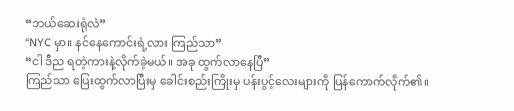“ဘယ်ဆေးရုံလဲ”
“NYC မှာ။ နင်နေကောင်းရဲ့လား ကြည်သာ”
“ငါ ဒီည ရတဲ့ကားနဲ့လိုက်ခဲ့မယ်။ အခု ထွက်လာနေပြီ”
ကြည်သာ ပြေးထွက်လာပြီးမှ ခေါင်းစည်းကြိုးမှ ပန်းပွင့်လေးများကို ပြန်ကောက်လိုက်၏။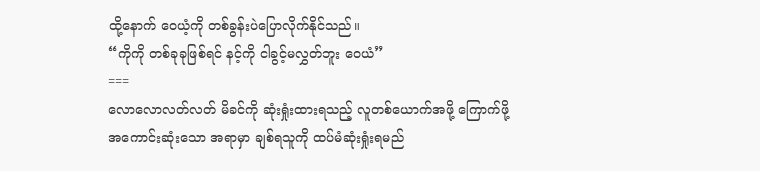ထို့နောက် ဝေယံ့ကို တစ်ခွန်းပဲပြောလိုက်နိုင်သည်။
“ကိုကို တစ်ခုခုဖြစ်ရင် နင့်ကို ငါခွင့်မလွှတ်ဘူး ဝေယံ”
===
လောလောလတ်လတ် မိခင်ကို ဆုံးရှုံးထားရသည့် လူတစ်ယောက်အဖို့ ကြောက်ဖို့အကောင်းဆုံးသော အရာမှာ ချစ်ရသူကို ထပ်မံဆုံးရှုံးရမည်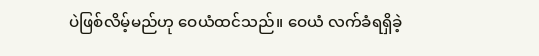ပဲဖြစ်လိမ့်မည်ဟု ဝေယံထင်သည်။ ဝေယံ လက်ခံရရှိခဲ့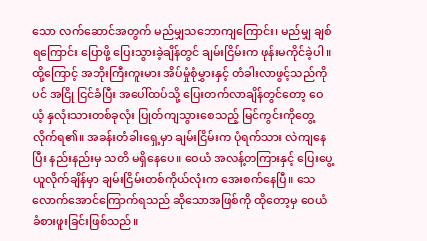သော လက်ဆောင်အတွက် မည်မျှသဘောကျကြောင်း၊ မည်မျှ ချစ်ရကြောင်း ပြောဖို့ ပြေးသွားခဲ့ချိန်တွင် ချမ်းငြိမ်းက ဖုန်းမကိုင်ခဲ့ပါ။ ထို့ကြောင့် အဘိုးကြီးကူးမား အိပ်မှုံစုံမွှားနှင့် တံခါးလာဖွင့်သည်ကိုပင် အငြို ငြင်ခံပြီး အပေါ်ထပ်သို့ ပြေးတက်လာချိန်တွင်တော့ ဝေယံ့ နှလုံးသားတစ်ခုလုံး ပြုတ်ကျသွားစေသည့် မြင်ကွင်းကိုတွေ့လိုက်ရ၏။ အခန်းတံခါးရှေ့မှာ ချမ်းငြိမ်းက ပုံရက်သား လဲကျနေပြီး နည်းနည်းမှ သတိ မရှိနေပေ။ ဝေယံ အလန့်တကြားနှင့် ပြေးပွေ့ယူလိုက်ချိန်မှာ ချမ်းငြိမ်းတစ်ကိုယ်လုံးက အေးစက်နေပြီ။ သေလောက်အောင်ကြောက်ရသည် ဆိုသောအဖြစ်ကို ထိုတော့မှ ဝေယံ ခံစားဖူးခြင်းဖြစ်သည်။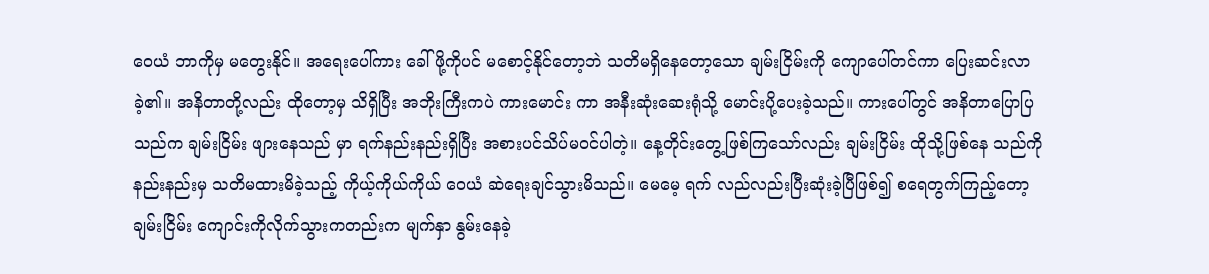ဝေယံ ဘာကိုမှ မတွေးနိုင်။ အရေးပေါ်ကား ခေါ်ဖို့ကိုပင် မစောင့်နိုင်တော့ဘဲ သတိမရှိနေတော့သော ချမ်းငြိမ်းကို ကျောပေါ်တင်ကာ ပြေးဆင်းလာခဲ့၏။ အနိတာတို့လည်း ထိုတော့မှ သိရှိပြီး အဘိုးကြီးကပဲ ကားမောင်း ကာ အနီးဆုံးဆေးရုံသို့ မောင်းပို့ပေးခဲ့သည်။ ကားပေါ်တွင် အနိတာပြောပြသည်က ချမ်းငြိမ်း ဖျားနေသည် မှာ ရက်နည်းနည်းရှိပြီး အစားပင်သိပ်မဝင်ပါတဲ့။ နေ့တိုင်းတွေ့ဖြစ်ကြသော်လည်း ချမ်းငြိမ်း ထိုသို့ဖြစ်နေ သည်ကို နည်းနည်းမှ သတိမထားမိခဲ့သည့် ကိုယ့်ကိုယ်ကိုယ် ဝေယံ ဆဲရေးချင်သွားမိသည်။ မေမေ့ ရက် လည်လည်းပြီးဆုံးခဲ့ပြီဖြစ်၍ စရေတွက်ကြည့်တော့ ချမ်းငြိမ်း ကျောင်းကိုလိုက်သွားကတည်းက မျက်နှာ နွမ်းနေခဲ့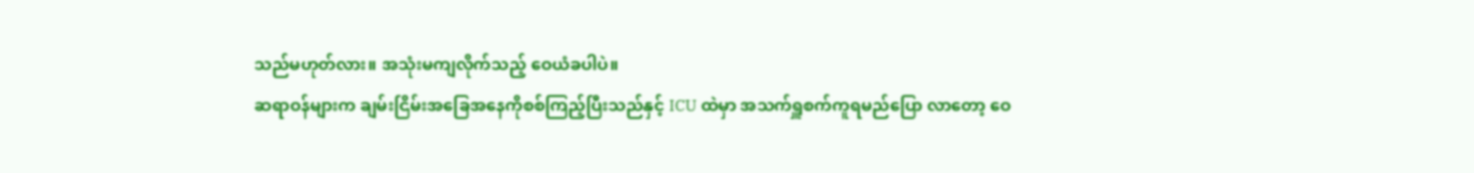သည်မဟုတ်လား။ အသုံးမကျလိုက်သည့် ဝေယံခပါပဲ။
ဆရာဝန်များက ချမ်းငြိမ်းအခြေအနေကိုစစ်ကြည့်ပြီးသည်နှင့် ICU ထဲမှာ အသက်ရှူစက်ကူရမည်ပြော လာတော့ ဝေ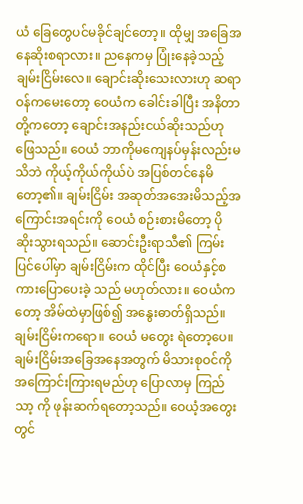ယံ ခြေတွေပင်မခိုင်ချင်တော့။ ထိုမျှ အခြေအနေဆိုးစရာလား။ ညနေကမှ ပြုံးနေခဲ့သည့် ချမ်းငြိမ်းလေ။ ချောင်းဆိုးသေးလားဟု ဆရာဝန်ကမေးတော့ ဝေယံက ခေါင်းခါပြီး အနိတာတို့ကတော့ ချောင်းအနည်းငယ်ဆိုးသည်ဟု ဖြေသည်။ ဝေယံ ဘာကိုမကျေနပ်မှန်းလည်းမသိဘဲ ကိုယ့်ကိုယ်ကိုယ်ပဲ အပြစ်တင်နေမိတော့၏။ ချမ်းငြိမ်း အဆုတ်အအေးမိသည့်အကြောင်းအရင်းကို ဝေယံ စဉ်းစားမိတော့ ပို ဆိုးသွားရသည်။ ဆောင်းဦးရာသီ၏ ကြမ်းပြင်ပေါ်မှာ ချမ်းငြိမ်းက ထိုင်ပြီး ဝေယံနှင့်စကားပြောပေးခဲ့ သည် မဟုတ်လား။ ဝေယံကတော့ အိမ်ထဲမှာဖြစ်၍ အနွေးဓာတ်ရှိသည်။ ချမ်းငြိမ်းကရော။ ဝေယံ မတွေး ရဲတော့ပေ။ ချမ်းငြိမ်းအခြေအနေအတွက် မိသားစုဝင်ကိုအကြောင်းကြားရမည်ဟု ပြောလာမှ ကြည်သာ့ ကို ဖုန်းဆက်ရတော့သည်။ ဝေယံ့အတွေးတွင်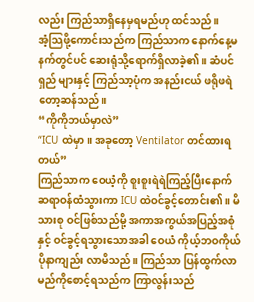လည်း ကြည်သာရှိနေမှရမည်ဟု ထင်သည်။
အံ့သြဖို့ကောင်းသည်က ကြည်သာက နောက်နေ့မနက်တွင်ပင် ဆေးရုံသို့ရောက်ရှိလာခဲ့၏။ ဆံပင်ရှည် များနှင့် ကြည်သာ့ပုံက အနည်းငယ် ဖရိုဖရဲတော့ဆန်သည်။
“ကိုကိုဘယ်မှာလဲ”
“ICU ထဲမှာ။ အခုတော့ Ventilator တင်ထားရတယ်”
ကြည်သာက ဝေယံ့ကို စူးစူးရဲရဲကြည့်ပြီးနောက် ဆရာဝန်ထံသွားကာ ICU ထဲဝင်ခွင့်တောင်း၏။ မိသားစု ဝင်ဖြစ်သည်မို့ အကာအကွယ်အပြည့်အစုံနှင့် ဝင်ခွင့်ရသွားသောအခါ ဝေယံ ကိုယ့်ဘဝကိုယ် ပိုနာကျည်း လာမိသည်။ ကြည်သာ ပြန်ထွက်လာမည်ကိုစောင့်ရသည်က ကြာလွန်းသည်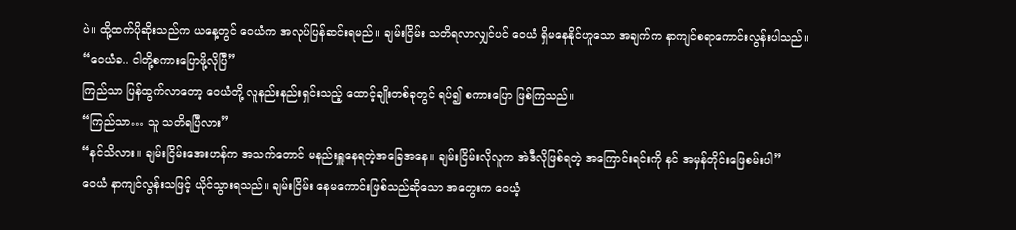ပဲ။ ထို့ထက်ပိုဆိုးသည်က ယနေ့တွင် ဝေယံက အလုပ်ပြန်ဆင်းရမည်။ ချမ်းငြိမ်း သတိရလာလျှင်ပင် ဝေယံ ရှိမနေနိုင်ဟူသော အချက်က နာကျင်စရာကောင်းလွန်းပါသည်။
“ဝေယံခ.. ငါတို့စကားပြောဖို့လိုပြီ”
ကြည်သာ ပြန်ထွက်လာတော့ ဝေယံတို့ လူနည်းနည်းရှင်းသည့် ထောင့်ချိုးတစ်ခုတွင် ရပ်၍ စကားပြော ဖြစ်ကြသည်။
“ကြည်သာ… သူ သတိရပြီလား”
“နင်သိလား။ ချမ်းငြိမ်းအေးဟန်က အသက်တောင် မနည်းရှူနေရတဲ့အခြေအနေ။ ချမ်းငြိမ်းလိုလူက အဲဒီလိုဖြစ်ရတဲ့ အကြောင်းရင်းကို နင် အမှန်တိုင်းဖြေစမ်းပါ”
ဝေယံ နာကျင်လွန်းသဖြင့် ယိုင်သွားရသည်။ ချမ်းငြိမ်း နေမကောင်းဖြစ်သည်ဆိုသော အတွေးက ဝေယံ့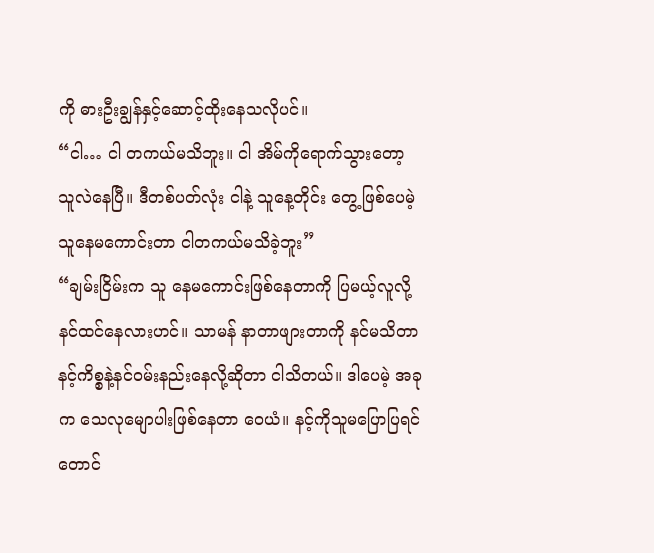ကို ဓားဦးချွန်နှင့်ဆောင့်ထိုးနေသလိုပင်။
“ငါ… ငါ တကယ်မသိဘူး။ ငါ အိမ်ကိုရောက်သွားတော့ သူလဲနေပြီ။ ဒီတစ်ပတ်လုံး ငါနဲ့ သူနေ့တိုင်း တွေ့ဖြစ်ပေမဲ့ သူနေမကောင်းတာ ငါတကယ်မသိခဲ့ဘူး”
“ချမ်းငြိမ်းက သူ နေမကောင်းဖြစ်နေတာကို ပြမယ့်လူလို့နင်ထင်နေလားဟင်။ သာမန် နာတာဖျားတာကို နင်မသိတာ နင့်ကိစ္စနဲ့နင်ဝမ်းနည်းနေလို့ဆိုတာ ငါသိတယ်။ ဒါပေမဲ့ အခုက သေလုမျောပါးဖြစ်နေတာ ဝေယံ။ နင့်ကိုသူမပြောပြရင်တောင်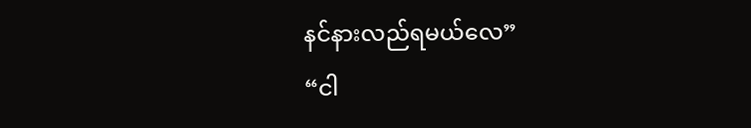နင်နားလည်ရမယ်လေ”
“ငါ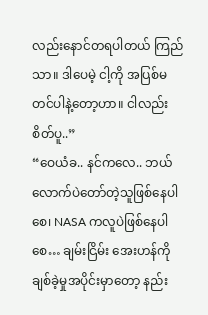လည်းနောင်တရပါတယ် ကြည်သာ။ ဒါပေမဲ့ ငါ့ကို အပြစ်မတင်ပါနဲ့တော့ဟာ။ ငါလည်းစိတ်ပူ..”
“ဝေယံခ.. နင်ကလေ.. ဘယ်လောက်ပဲတော်တဲ့သူဖြစ်နေပါစေ၊ NASA ကလူပဲဖြစ်နေပါစေ… ချမ်းငြိမ်း အေးဟန်ကိုချစ်ခဲ့မှုအပိုင်းမှာတော့ နည်း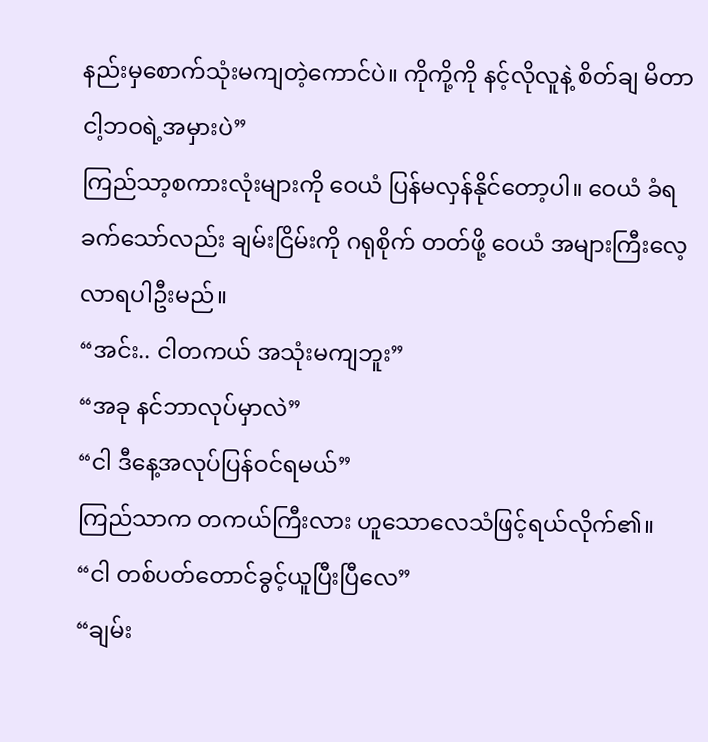နည်းမှစောက်သုံးမကျတဲ့ကောင်ပဲ။ ကိုကို့ကို နင့်လိုလူနဲ့ စိတ်ချ မိတာ ငါ့ဘဝရဲ့အမှားပဲ”
ကြည်သာ့စကားလုံးများကို ဝေယံ ပြန်မလှန်နိုင်တော့ပါ။ ဝေယံ ခံရခက်သော်လည်း ချမ်းငြိမ်းကို ဂရုစိုက် တတ်ဖို့ ဝေယံ အများကြီးလေ့လာရပါဦးမည်။
“အင်း.. ငါတကယ် အသုံးမကျဘူး”
“အခု နင်ဘာလုပ်မှာလဲ”
“ငါ ဒီနေ့အလုပ်ပြန်ဝင်ရမယ်”
ကြည်သာက တကယ်ကြီးလား ဟူသောလေသံဖြင့်ရယ်လိုက်၏။
“ငါ တစ်ပတ်တောင်ခွင့်ယူပြီးပြီလေ”
“ချမ်း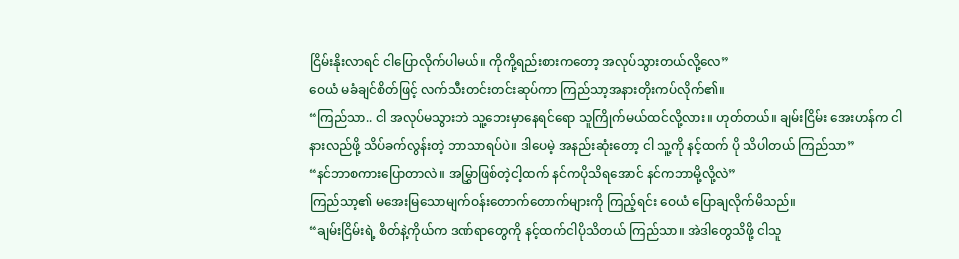ငြိမ်းနိုးလာရင် ငါပြောလိုက်ပါမယ်။ ကိုကို့ရည်းစားကတော့ အလုပ်သွားတယ်လို့လေ”
ဝေယံ မခံချင်စိတ်ဖြင့် လက်သီးတင်းတင်းဆုပ်ကာ ကြည်သာ့အနားတိုးကပ်လိုက်၏။
“ကြည်သာ.. ငါ အလုပ်မသွားဘဲ သူ့ဘေးမှာနေရင်ရော သူကြိုက်မယ်ထင်လို့လား။ ဟုတ်တယ်။ ချမ်းငြိမ်း အေးဟန်က ငါနားလည်ဖို့ သိပ်ခက်လွန်းတဲ့ ဘာသာရပ်ပဲ။ ဒါပေမဲ့ အနည်းဆုံးတော့ ငါ သူ့ကို နင့်ထက် ပို သိပါတယ် ကြည်သာ”
“နင်ဘာစကားပြောတာလဲ။ အမြွှာဖြစ်တဲ့ငါ့ထက် နင်ကပိုသိရအောင် နင်ကဘာမို့လို့လဲ”
ကြည်သာ့၏ မအေးမြသောမျက်ဝန်းတောက်တောက်များကို ကြည့်ရင်း ဝေယံ ပြောချလိုက်မိသည်။
“ချမ်းငြိမ်းရဲ့ စိတ်နဲ့ကိုယ်က ဒဏ်ရာတွေကို နင့်ထက်ငါပိုသိတယ် ကြည်သာ။ အဲဒါတွေသိဖို့ ငါသူ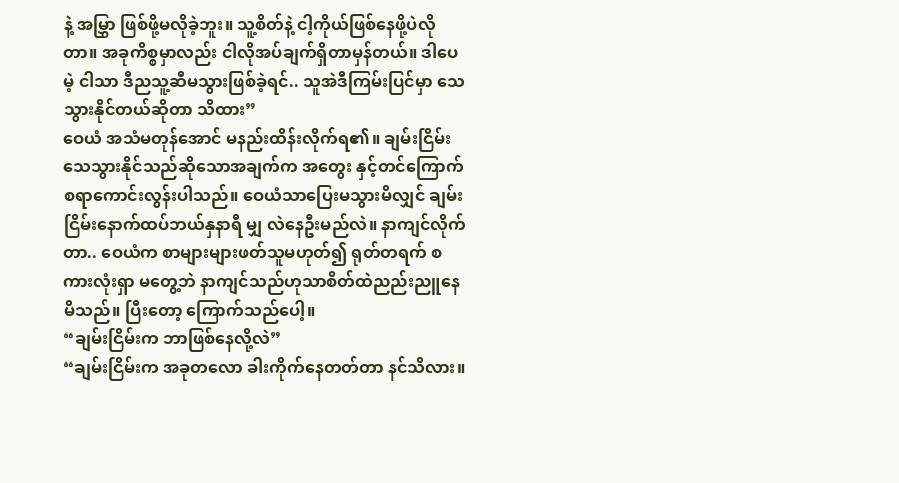နဲ့ အမြွှာ ဖြစ်ဖို့မလိုခဲ့ဘူး။ သူ့စိတ်နဲ့ ငါ့ကိုယ်ဖြစ်နေဖို့ပဲလိုတာ။ အခုကိစ္စမှာလည်း ငါလိုအပ်ချက်ရှိတာမှန်တယ်။ ဒါပေမဲ့ ငါသာ ဒီညသူ့ဆီမသွားဖြစ်ခဲ့ရင်.. သူအဲဒီကြမ်းပြင်မှာ သေသွားနိုင်တယ်ဆိုတာ သိထား”
ဝေယံ အသံမတုန်အောင် မနည်းထိန်းလိုက်ရ၏။ ချမ်းငြိမ်း သေသွားနိုင်သည်ဆိုသောအချက်က အတွေး နှင့်တင်ကြောက်စရာကောင်းလွန်းပါသည်။ ဝေယံသာပြေးမသွားမိလျှင် ချမ်းငြိမ်းနောက်ထပ်ဘယ်နှနာရီ မျှ လဲနေဦးမည်လဲ။ နာကျင်လိုက်တာ.. ဝေယံက စာများများဖတ်သူမဟုတ်၍ ရုတ်တရက် စကားလုံးရှာ မတွေ့ဘဲ နာကျင်သည်ဟုသာစိတ်ထဲညည်းညူနေမိသည်။ ပြီးတော့ ကြောက်သည်ပေါ့။
“ချမ်းငြိမ်းက ဘာဖြစ်နေလို့လဲ”
“ချမ်းငြိမ်းက အခုတလော ခါးကိုက်နေတတ်တာ နင်သိလား။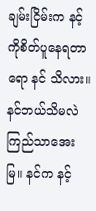ချမ်းငြိမ်းက နင့်ကိုစိတ်ပူနေရတာရော နင် သိလား။ နင်ဘယ်သိမလဲ ကြည်သာအေးမြ။ နင်က နင့်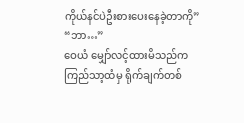ကိုယ်နင်ပဲဦးစားပေးနေခဲ့တာကို”
“ဘာ…”
ဝေယံ မျှော်လင့်ထားမိသည်က ကြည်သာ့ထံမှ ရိုက်ချက်တစ်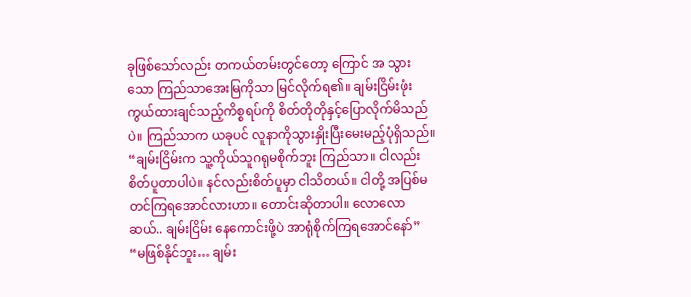ခုဖြစ်သော်လည်း တကယ်တမ်းတွင်တော့ ကြောင် အ သွားသော ကြည်သာအေးမြကိုသာ မြင်လိုက်ရ၏။ ချမ်းငြိမ်းဖုံးကွယ်ထားချင်သည့်ကိစ္စရပ်ကို စိတ်တိုတိုနှင့်ပြောလိုက်မိသည်ပဲ။ ကြည်သာက ယခုပင် လူနာကိုသွားနှိုးပြီးမေးမည့်ပုံရှိသည်။
“ချမ်းငြိမ်းက သူ့ကိုယ်သူဂရုမစိုက်ဘူး ကြည်သာ။ ငါလည်းစိတ်ပူတာပါပဲ။ နင်လည်းစိတ်ပူမှာ ငါသိတယ်။ ငါတို့ အပြစ်မတင်ကြရအောင်လားဟာ။ တောင်းဆိုတာပါ။ လောလောဆယ်.. ချမ်းငြိမ်း နေကောင်းဖို့ပဲ အာရုံစိုက်ကြရအောင်နော်”
“မဖြစ်နိုင်ဘူး… ချမ်း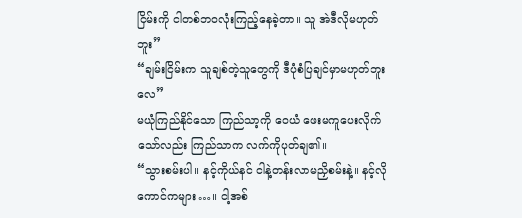ငြိမ်းကို ငါတစ်ဘဝလုံးကြည့်နေခဲ့တာ။ သူ အဲဒီလိုမဟုတ်ဘူး”
“ချမ်းငြိမ်းက သူချစ်တဲ့သူတွေကို ဒီပုံစံပြချင်မှာမဟုတ်ဘူးလေ”
မယုံကြည်နိုင်သော ကြည်သာ့ကို ဝေယံ ဖေးမကူပေးလိုက်သော်လည်း ကြည်သာက လက်ကိုပုတ်ချ၏။
“သွားစမ်းပါ။ နင့်ကိုယ်နင် ငါနဲ့တန်းလာမညှိစမ်းနဲ့။ နင့်လိုကောင်ကများ…။ ငါ့အစ်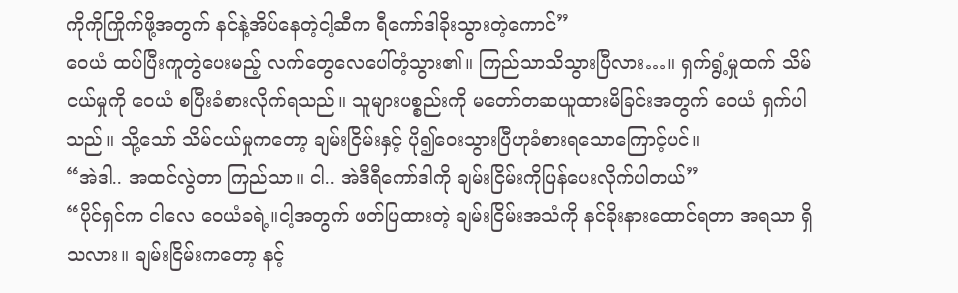ကိုကိုကြိုက်ဖို့အတွက် နင်နဲ့အိပ်နေတဲ့ငါ့ဆီက ရီကော်ဒါခိုးသွားတဲ့ကောင်”
ဝေယံ ထပ်ပြီးကူတွဲပေးမည့် လက်တွေလေပေါ်တံ့သွား၏။ ကြည်သာသိသွားပြီလား…။ ရှက်ရွံ့မှုထက် သိမ်ငယ်မှုကို ဝေယံ စပြီးခံစားလိုက်ရသည်။ သူများပစ္စည်းကို မတော်တဆယူထားမိခြင်းအတွက် ဝေယံ ရှက်ပါသည်။ သို့သော် သိမ်ငယ်မှုကတော့ ချမ်းငြိမ်းနှင့် ပို၍ဝေးသွားပြီဟုခံစားရသောကြောင့်ပင်။
“အဲဒါ.. အထင်လွဲတာ ကြည်သာ။ ငါ.. အဲဒီရီကော်ဒါကို ချမ်းငြိမ်းကိုပြန်ပေးလိုက်ပါတယ်”
“ပိုင်ရှင်က ငါလေ ဝေယံခရဲ့။ငါ့အတွက် ဖတ်ပြထားတဲ့ ချမ်းငြိမ်းအသံကို နင်ခိုးနားထောင်ရတာ အရသာ ရှိသလား။ ချမ်းငြိမ်းကတော့ နင့်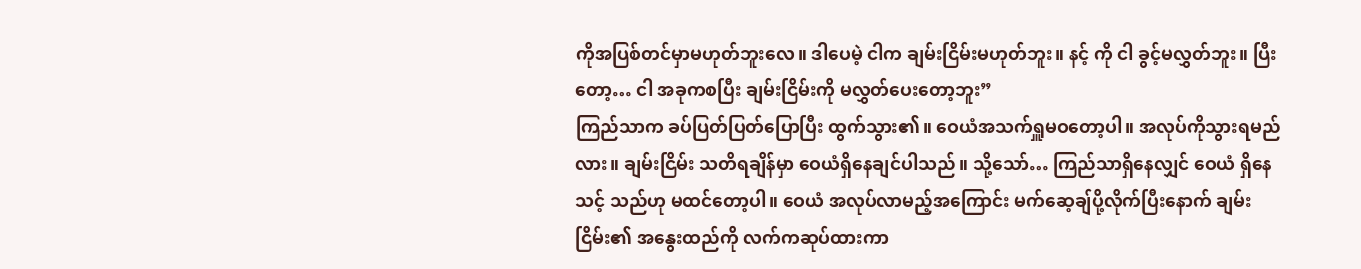ကိုအပြစ်တင်မှာမဟုတ်ဘူးလေ။ ဒါပေမဲ့ ငါက ချမ်းငြိမ်းမဟုတ်ဘူး။ နင့် ကို ငါ ခွင့်မလွှတ်ဘူး။ ပြီးတော့… ငါ အခုကစပြီး ချမ်းငြိမ်းကို မလွှတ်ပေးတော့ဘူး”
ကြည်သာက ခပ်ပြတ်ပြတ်ပြောပြီး ထွက်သွား၏။ ဝေယံအသက်ရှူမဝတော့ပါ။ အလုပ်ကိုသွားရမည် လား။ ချမ်းငြိမ်း သတိရချိန်မှာ ဝေယံရှိနေချင်ပါသည်။ သို့သော်… ကြည်သာရှိနေလျှင် ဝေယံ ရှိနေသင့် သည်ဟု မထင်တော့ပါ။ ဝေယံ အလုပ်လာမည့်အကြောင်း မက်ဆေ့ချ်ပို့လိုက်ပြီးနောက် ချမ်းငြိမ်း၏ အနွေးထည်ကို လက်ကဆုပ်ထားကာ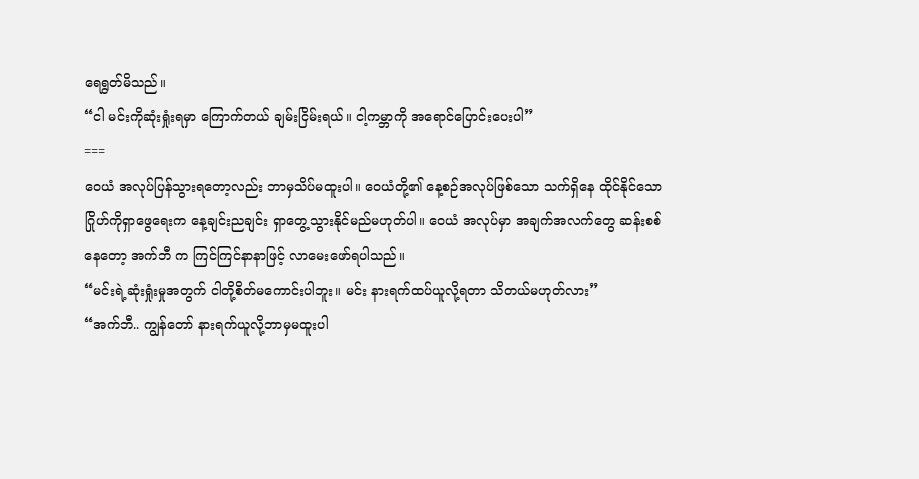ရေရွတ်မိသည်။
“ငါ မင်းကိုဆုံးရှုံးရမှာ ကြောက်တယ် ချမ်းငြိမ်းရယ်။ ငါ့ကမ္ဘာကို အရောင်ပြောင်းပေးပါ”
===
ဝေယံ အလုပ်ပြန်သွားရတော့လည်း ဘာမှသိပ်မထူးပါ။ ဝေယံတို့၏ နေ့စဉ်အလုပ်ဖြစ်သော သက်ရှိနေ ထိုင်နိုင်သော ဂြိုဟ်ကိုရှာဖွေရေးက နေ့ချင်းညချင်း ရှာတွေ့သွားနိုင်မည်မဟုတ်ပါ။ ဝေယံ အလုပ်မှာ အချက်အလက်တွေ ဆန်းစစ်နေတော့ အက်ဘီ က ကြင်ကြင်နာနာဖြင့် လာမေးဖော်ရပါသည်။
“မင်းရဲ့ဆုံးရှုံးမှုအတွက် ငါတို့စိတ်မကောင်းပါဘူး။ မင်း နားရက်ထပ်ယူလို့ရတာ သိတယ်မဟုတ်လား”
“အက်ဘီ.. ကျွန်တော် နားရက်ယူလို့ဘာမှမထူးပါ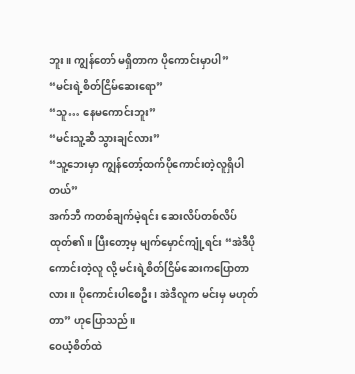ဘူး။ ကျွန်တော် မရှိတာက ပိုကောင်းမှာပါ”
“မင်းရဲ့စိတ်ငြိမ်ဆေးရော”
“သူ… နေမကောင်းဘူး”
“မင်းသူ့ဆီ သွားချင်လား”
“သူ့ဘေးမှာ ကျွန်တော့်ထက်ပိုကောင်းတဲ့လူရှိပါတယ်”
အက်ဘီ ကတစ်ချက်မဲ့ရင်း ဆေးလိပ်တစ်လိပ်ထုတ်၏။ ပြီးတော့မှ မျက်မှောင်ကျုံ့ရင်း “အဲဒီပိုကောင်းတဲ့လူ လို့ မင်းရဲ့စိတ်ငြိမ်ဆေးကပြောတာလား။ ပိုကောင်းပါစေဦး၊ အဲဒီလူက မင်းမှ မဟုတ်တာ” ဟုပြောသည်။
ဝေယံ့စိတ်ထဲ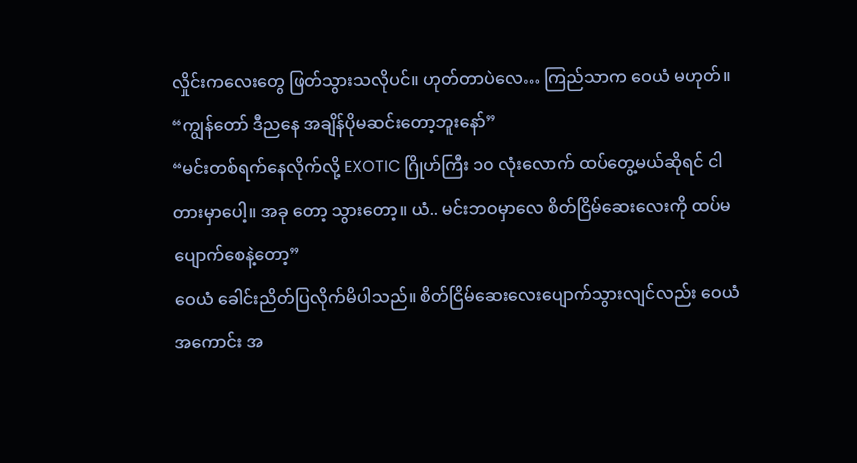လှိုင်းကလေးတွေ ဖြတ်သွားသလိုပင်။ ဟုတ်တာပဲလေ… ကြည်သာက ဝေယံ မဟုတ်။
“ကျွန်တော် ဒီညနေ အချိန်ပိုမဆင်းတော့ဘူးနော်”
“မင်းတစ်ရက်နေလိုက်လို့ EXOTIC ဂြိုဟ်ကြီး ၁၀ လုံးလောက် ထပ်တွေ့မယ်ဆိုရင် ငါတားမှာပေါ့။ အခု တော့ သွားတော့။ ယံ.. မင်းဘဝမှာလေ စိတ်ငြိမ်ဆေးလေးကို ထပ်မပျောက်စေနဲ့တော့”
ဝေယံ ခေါင်းညိတ်ပြလိုက်မိပါသည်။ စိတ်ငြိမ်ဆေးလေးပျောက်သွားလျင်လည်း ဝေယံ အကောင်း အ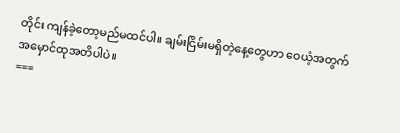တိုင်း ကျန်ခဲ့တော့မည်မထင်ပါ။ ချမ်းငြိမ်းမရှိတဲ့နေ့တွေဟာ ဝေယံ့အတွက် အမှောင်ထုအတိပါပဲ။
===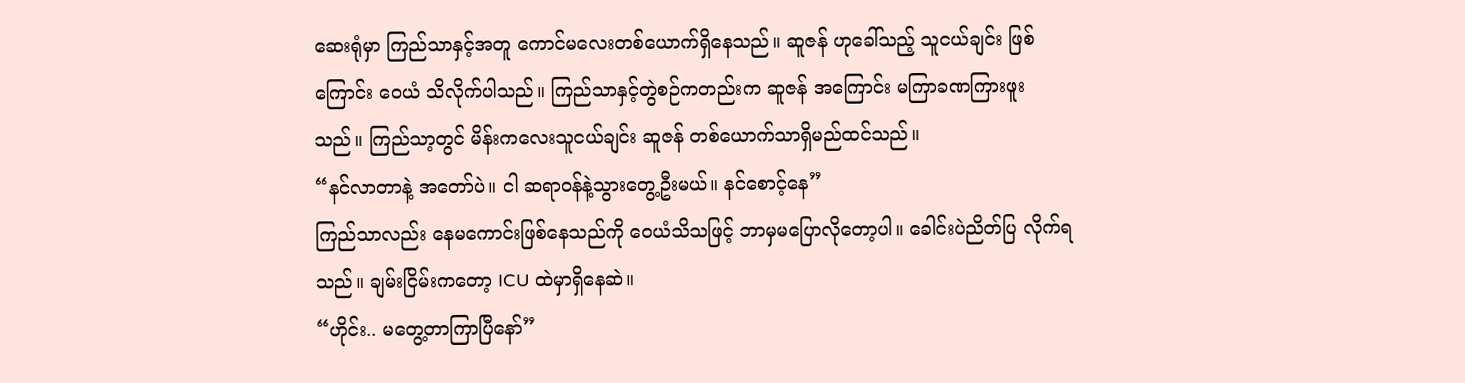ဆေးရုံမှာ ကြည်သာနှင့်အတူ ကောင်မလေးတစ်ယောက်ရှိနေသည်။ ဆူဇန် ဟုခေါ်သည့် သူငယ်ချင်း ဖြစ် ကြောင်း ဝေယံ သိလိုက်ပါသည်။ ကြည်သာနှင့်တွဲစဉ်ကတည်းက ဆူဇန် အကြောင်း မကြာခဏကြားဖူး သည်။ ကြည်သာ့တွင် မိန်းကလေးသူငယ်ချင်း ဆူဇန် တစ်ယောက်သာရှိမည်ထင်သည်။
“နင်လာတာနဲ့ အတော်ပဲ။ ငါ ဆရာဝန်နဲ့သွားတွေ့ဦးမယ်။ နင်စောင့်နေ”
ကြည်သာလည်း နေမကောင်းဖြစ်နေသည်ကို ဝေယံသိသဖြင့် ဘာမှမပြောလိုတော့ပါ။ ခေါင်းပဲညိတ်ပြ လိုက်ရသည်။ ချမ်းငြိမ်းကတော့ ICU ထဲမှာရှိနေဆဲ။
“ဟိုင်း.. မတွေ့တာကြာပြီနော်”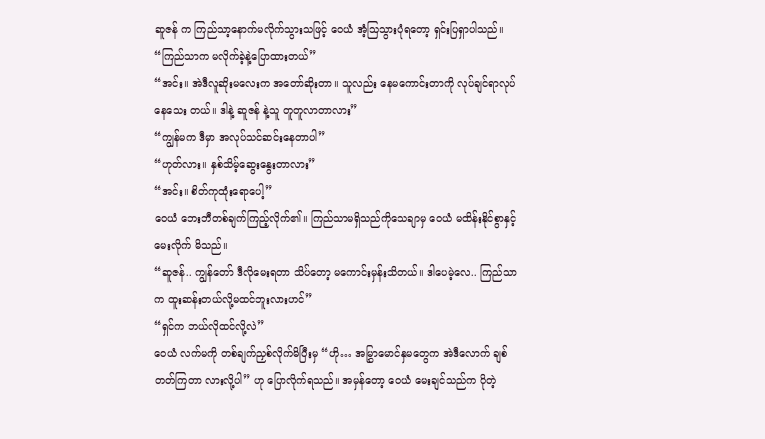ဆူဇန် က ကြည်သာ့နောက်မလိုက်သွားသဖြင့် ဝေယံ အံ့သြသွားပုံရတော့ ရှင်းပြရှာပါသည်။
“ကြည်သာက မလိုက်ခဲ့နဲ့ပြောထားတယ်”
“အင်း။ အဲဒီလူဆိုးမလေးက အတော်ဆိုးတာ။ သူလည်း နေမကောင်းတာကို လုပ်ချင်ရာလုပ်နေသေး တယ်။ ဒါနဲ့ ဆူဇန် နဲ့သူ တူတူလာတာလား”
“ကျွန်မက ဒီမှာ အလုပ်သင်ဆင်းနေတာပါ”
“ဟုတ်လား။ နှစ်သိမ့်ဆွေးနွေးတာလား”
“အင်း။ စိတ်ကုထုံးရောပေါ့”
ဝေယံ ဘေးဘီတစ်ချက်ကြည့်လိုက်၏။ ကြည်သာမရှိသည်ကိုသေချာမှ ဝေယံ မထိန်းနိုင်စွာနှင့် မေးလိုက် မိသည်။
“ဆူဇန်.. ကျွန်တော် ဒီလိုမေးရတာ သိပ်တော့ မကောင်းမှန်းသိတယ်။ ဒါပေမဲ့လေ.. ကြည်သာက ထူးဆန်းတယ်လို့မထင်ဘူးလားဟင်”
“ရှင်က ဘယ်လိုထင်လို့လဲ”
ဝေယံ လက်မကို တစ်ချက်ညှစ်လိုက်မိပြီးမှ “ဟို… အမြွှာမောင်နှမတွေက အဲဒီလောက် ချစ်တတ်ကြတာ လားလို့ပါ” ဟု ပြောလိုက်ရသည်။ အမှန်တော့ ဝေယံ မေးချင်သည်က ပိုတဲ့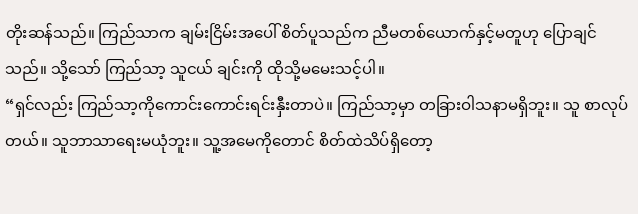တိုးဆန်သည်။ ကြည်သာက ချမ်းငြိမ်းအပေါ် စိတ်ပူသည်က ညီမတစ်ယောက်နှင့်မတူဟု ပြောချင်သည်။ သို့သော် ကြည်သာ့ သူငယ် ချင်းကို ထိုသို့မမေးသင့်ပါ။
“ရှင်လည်း ကြည်သာ့ကိုကောင်းကောင်းရင်းနှီးတာပဲ။ ကြည်သာ့မှာ တခြားဝါသနာမရှိဘူး။ သူ စာလုပ် တယ်။ သူဘာသာရေးမယုံဘူး။ သူ့အမေကိုတောင် စိတ်ထဲသိပ်ရှိတော့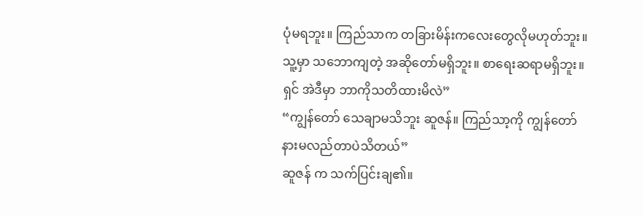ပုံမရဘူး။ ကြည်သာက တခြားမိန်းကလေးတွေလိုမဟုတ်ဘူး။ သူ့မှာ သဘောကျတဲ့ အဆိုတော်မရှိဘူး။ စာရေးဆရာမရှိဘူး။ ရှင် အဲဒီမှာ ဘာကိုသတိထားမိလဲ”
“ကျွန်တော် သေချာမသိဘူး ဆူဇန်။ ကြည်သာ့ကို ကျွန်တော်နားမလည်တာပဲသိတယ်”
ဆူဇန် က သက်ပြင်းချ၏။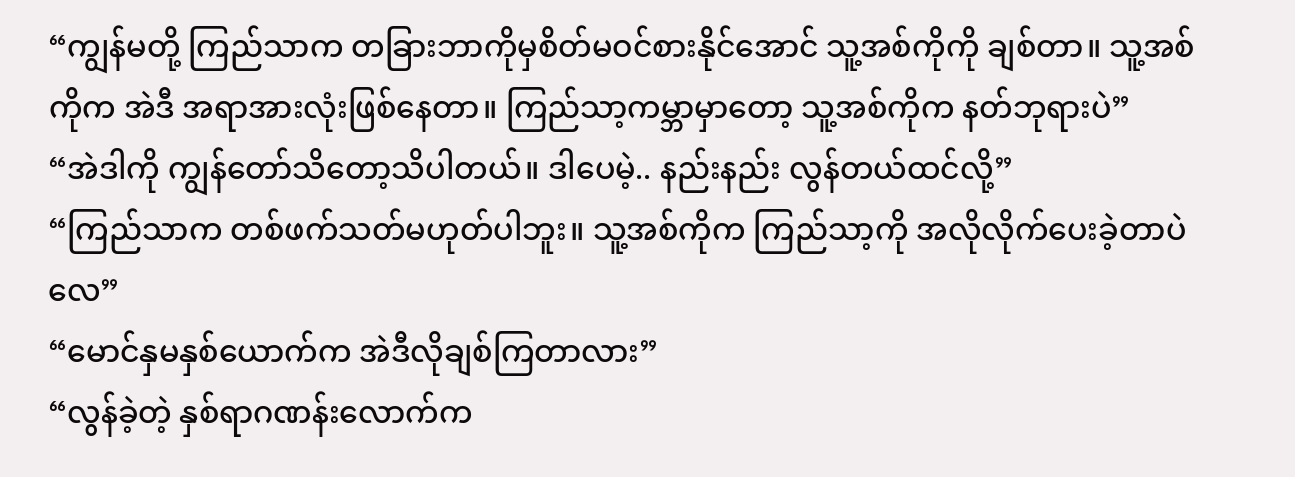“ကျွန်မတို့ ကြည်သာက တခြားဘာကိုမှစိတ်မဝင်စားနိုင်အောင် သူ့အစ်ကိုကို ချစ်တာ။ သူ့အစ်ကိုက အဲဒီ အရာအားလုံးဖြစ်နေတာ။ ကြည်သာ့ကမ္ဘာမှာတော့ သူ့အစ်ကိုက နတ်ဘုရားပဲ”
“အဲဒါကို ကျွန်တော်သိတော့သိပါတယ်။ ဒါပေမဲ့.. နည်းနည်း လွန်တယ်ထင်လို့”
“ကြည်သာက တစ်ဖက်သတ်မဟုတ်ပါဘူး။ သူ့အစ်ကိုက ကြည်သာ့ကို အလိုလိုက်ပေးခဲ့တာပဲလေ”
“မောင်နှမနှစ်ယောက်က အဲဒီလိုချစ်ကြတာလား”
“လွန်ခဲ့တဲ့ နှစ်ရာဂဏန်းလောက်က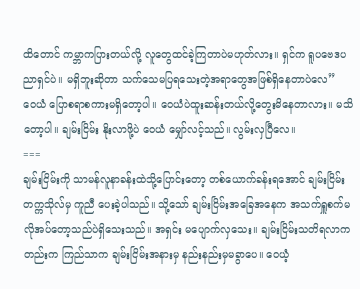ထိတောင် ကမ္ဘာကပြားတယ်လို့ လူတွေထင်ခဲ့ကြတာပဲမဟုတ်လား။ ရှင်က ရူပဗေဒပညာရှင်ပဲ။ မရှိဘူးဆိုတာ သက်သေမပြရသေးတဲ့အရာတွေအဖြစ်ရှိနေတာပဲလေ”
ဝေယံ ပြောစရာစကားမရှိတော့ပါ။ ဝေယံပဲထူးဆန်းတယ်လို့တွေးမိနေတာလား။ မသိတော့ပါ။ ချမ်းငြိမ်း နိုးလာဖို့ပဲ ဝေယံ မျှော်လင့်သည်။ လွမ်းလှပြီလေ။
===
ချမ်းငြိမ်းကို သာမန်လူနာခန်းထဲသို့ပြောင်းတော့ တစ်ယောက်ခန်းရအောင် ချမ်းငြိမ်းတက္ကသိုလ်မှ ကူညီ ပေးခဲ့ပါသည်။ သို့သော် ချမ်းငြိမ်းအခြေအနေက အသက်ရှူစက်မလိုအပ်တော့သည်ပဲရှိသေးသည်။ အရှင်း မပျောက်လှသေး။ ချမ်းငြိမ်းသတိရလာကတည်းက ကြည်သာက ချမ်းငြိမ်းအနားမှ နည်းနည်းမှမခွာပေ။ ဝေယံ့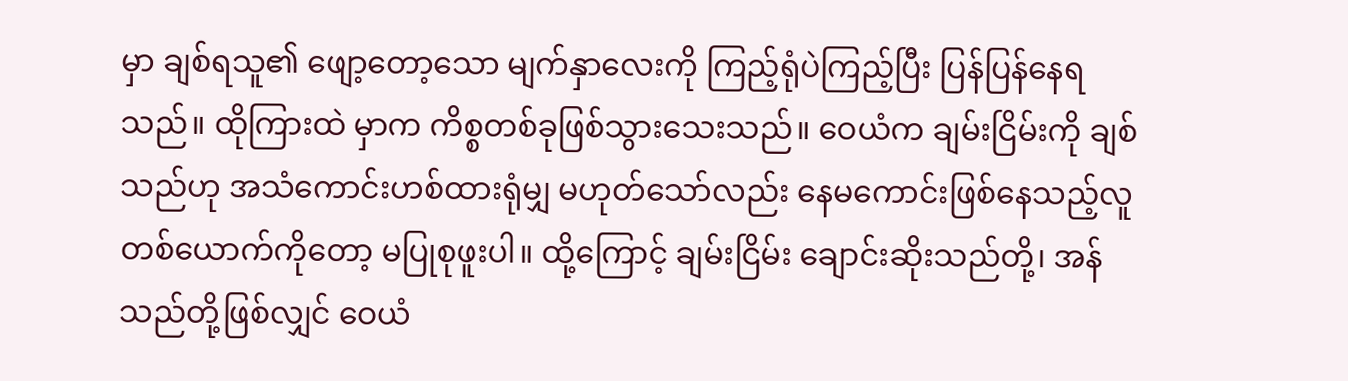မှာ ချစ်ရသူ၏ ဖျော့တော့သော မျက်နှာလေးကို ကြည့်ရုံပဲကြည့်ပြီး ပြန်ပြန်နေရသည်။ ထိုကြားထဲ မှာက ကိစ္စတစ်ခုဖြစ်သွားသေးသည်။ ဝေယံက ချမ်းငြိမ်းကို ချစ်သည်ဟု အသံကောင်းဟစ်ထားရုံမျှ မဟုတ်သော်လည်း နေမကောင်းဖြစ်နေသည့်လူတစ်ယောက်ကိုတော့ မပြုစုဖူးပါ။ ထို့ကြောင့် ချမ်းငြိမ်း ချောင်းဆိုးသည်တို့၊ အန်သည်တို့ဖြစ်လျှင် ဝေယံ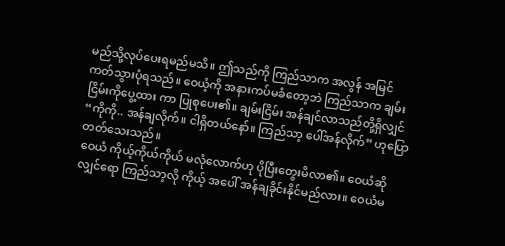မည်သို့လုပ်ပေးရမည်မသိ။ ဤသည်ကို ကြည်သာက အလွန် အမြင်ကတ်သွားပုံရသည်။ ဝေယံ့ကို အနားကပ်မခံတော့ဘဲ ကြည်သာက ချမ်းငြိမ်းကိုပွေ့ထား ကာ ပြုစုပေး၏။ ချမ်းငြိမ်း အန်ချင်လာသည်တို့ရှိလျှင် “ကိုကို.. အန်ချလိုက်။ ငါရှိတယ်နော်။ ကြည်သာ့ ပေါ်အန်လိုက်” ဟုပြောတတ်သေးသည်။
ဝေယံ ကိုယ့်ကိုယ်ကိုယ် မလုံလောက်ဟု ပိုပြီးတွေးမိလာ၏။ ဝေယံဆိုလျှင်ရော ကြည်သာ့လို ကိုယ့် အပေါ် အန်ချခိုင်းနိုင်မည်လား။ ဝေယံမ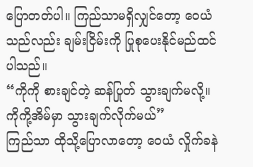ပြောတတ်ပါ။ ကြည်သာမရှိလျှင်တော့ ဝေယံသည်လည်း ချမ်းငြိမ်းကို ပြုစုပေးနိုင်မည်ထင်ပါသည်။
“ကိုကို စားချင်တဲ့ ဆန်ပြုတ် သွားချက်မလို့။ ကိုကို့အိမ်မှာ သွားချက်လိုက်မယ်”
ကြည်သာ ထိုသို့ပြောလာတော့ ဝေယံ လှိုက်ခနဲ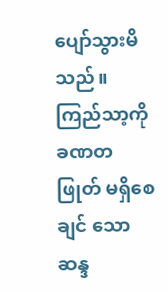ပျော်သွားမိသည်။ ကြည်သာ့ကို ခဏတဖြုတ် မရှိစေချင် သော ဆန္ဒ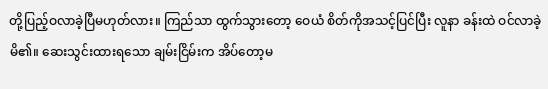တို့ပြည့်ဝလာခဲ့ပြီမဟုတ်လား။ ကြည်သာ ထွက်သွားတော့ ဝေယံ စိတ်ကိုအသင့်ပြင်ပြီး လူနာ ခန်းထဲ ဝင်လာခဲ့မိ၏။ ဆေးသွင်းထားရသော ချမ်းငြိမ်းက အိပ်တော့မ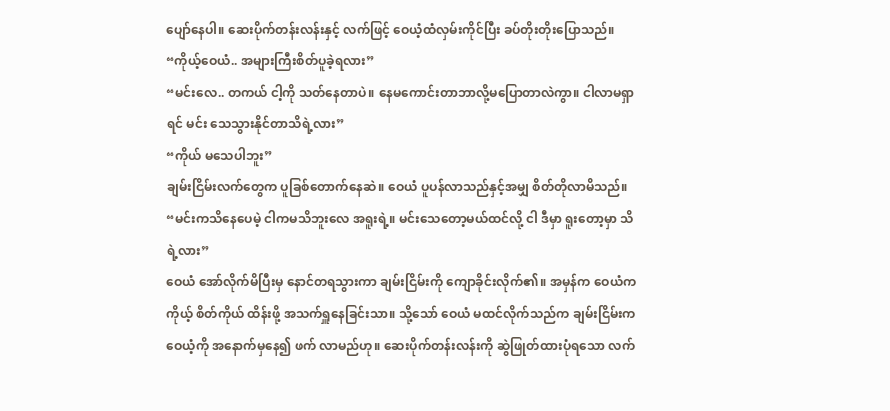ပျော်နေပါ။ ဆေးပိုက်တန်းလန်းနှင့် လက်ဖြင့် ဝေယံ့ထံလှမ်းကိုင်ပြီး ခပ်တိုးတိုးပြောသည်။
“ကိုယ့်ဝေယံ.. အများကြီးစိတ်ပူခဲ့ရလား”
“မင်းလေ.. တကယ် ငါ့ကို သတ်နေတာပဲ။ နေမကောင်းတာဘာလို့မပြောတာလဲကွာ။ ငါလာမရှာရင် မင်း သေသွားနိုင်တာသိရဲ့လား”
“ကိုယ် မသေပါဘူး”
ချမ်းငြိမ်းလက်တွေက ပူခြစ်တောက်နေဆဲ။ ဝေယံ ပူပန်လာသည်နှင့်အမျှ စိတ်တိုလာမိသည်။
“မင်းကသိနေပေမဲ့ ငါကမသိဘူးလေ အရူးရဲ့။ မင်းသေတော့မယ်ထင်လို့ ငါ ဒီမှာ ရူးတော့မှာ သိရဲ့လား”
ဝေယံ အော်လိုက်မိပြီးမှ နောင်တရသွားကာ ချမ်းငြိမ်းကို ကျောခိုင်းလိုက်၏။ အမှန်က ဝေယံက ကိုယ့် စိတ်ကိုယ် ထိန်းဖို့ အသက်ရှူနေခြင်းသာ။ သို့သော် ဝေယံ မထင်လိုက်သည်က ချမ်းငြိမ်းက ဝေယံ့ကို အနောက်မှနေ၍ ဖက် လာမည်ဟု။ ဆေးပိုက်တန်းလန်းကို ဆွဲဖြုတ်ထားပုံရသော လက်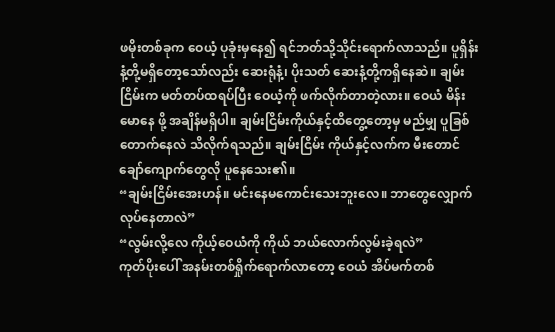ဖမိုးတစ်ခုက ဝေယံ့ ပုခုံးမှနေ၍ ရင်ဘတ်သို့သိုင်းရောက်လာသည်။ ပူရှိန်းနံ့တို့မရှိတော့သော်လည်း ဆေးရုံနံ့၊ ပိုးသတ် ဆေးနံ့တို့ကရှိနေဆဲ။ ချမ်းငြိမ်းက မတ်တပ်ထရပ်ပြီး ဝေယံ့ကို ဖက်လိုက်တာတဲ့လား။ ဝေယံ မိန်းမောနေ ဖို့ အချိန်မရှိပါ။ ချမ်းငြိမ်းကိုယ်နှင့်ထိတွေ့တော့မှ မည်မျှ ပူခြစ်တောက်နေလဲ သိလိုက်ရသည်။ ချမ်းငြိမ်း ကိုယ်နှင့်လက်က မီးတောင်ချော်ကျောက်တွေလို ပူနေသေး၏။
“ချမ်းငြိမ်းအေးဟန်။ မင်းနေမကောင်းသေးဘူးလေ။ ဘာတွေလျှောက်လုပ်နေတာလဲ”
“လွမ်းလို့လေ ကိုယ့်ဝေယံကို ကိုယ် ဘယ်လောက်လွမ်းခဲ့ရလဲ”
ကုတ်ပိုးပေါ် အနမ်းတစ်ရှိုက်ရောက်လာတော့ ဝေယံ အိပ်မက်တစ်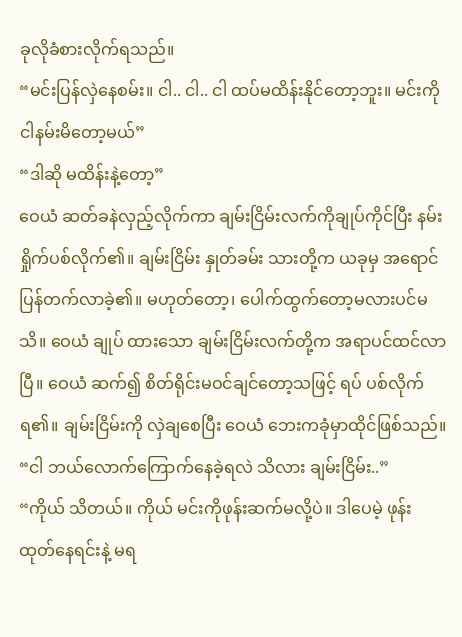ခုလိုခံစားလိုက်ရသည်။
“မင်းပြန်လှဲနေစမ်း။ ငါ.. ငါ.. ငါ ထပ်မထိန်းနိုင်တော့ဘူး။ မင်းကို ငါနမ်းမိတော့မယ်”
“ဒါဆို မထိန်းနဲ့တော့”
ဝေယံ ဆတ်ခနဲလှည့်လိုက်ကာ ချမ်းငြိမ်းလက်ကိုချုပ်ကိုင်ပြီး နမ်းရှိုက်ပစ်လိုက်၏။ ချမ်းငြိမ်း နှုတ်ခမ်း သားတို့က ယခုမှ အရောင်ပြန်တက်လာခဲ့၏။ မဟုတ်တော့၊ ပေါက်ထွက်တော့မလားပင်မသိ။ ဝေယံ ချုပ် ထားသော ချမ်းငြိမ်းလက်တို့က အရာပင်ထင်လာပြီ။ ဝေယံ ဆက်၍ စိတ်ရိုင်းမဝင်ချင်တော့သဖြင့် ရပ် ပစ်လိုက်ရ၏။ ချမ်းငြိမ်းကို လှဲချစေပြီး ဝေယံ ဘေးကခုံမှာထိုင်ဖြစ်သည်။
“ငါ ဘယ်လောက်ကြောက်နေခဲ့ရလဲ သိလား ချမ်းငြိမ်း..”
“ကိုယ် သိတယ်။ ကိုယ် မင်းကိုဖုန်းဆက်မလို့ပဲ။ ဒါပေမဲ့ ဖုန်းထုတ်နေရင်းနဲ့ မရ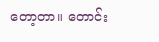တော့တာ။ တောင်း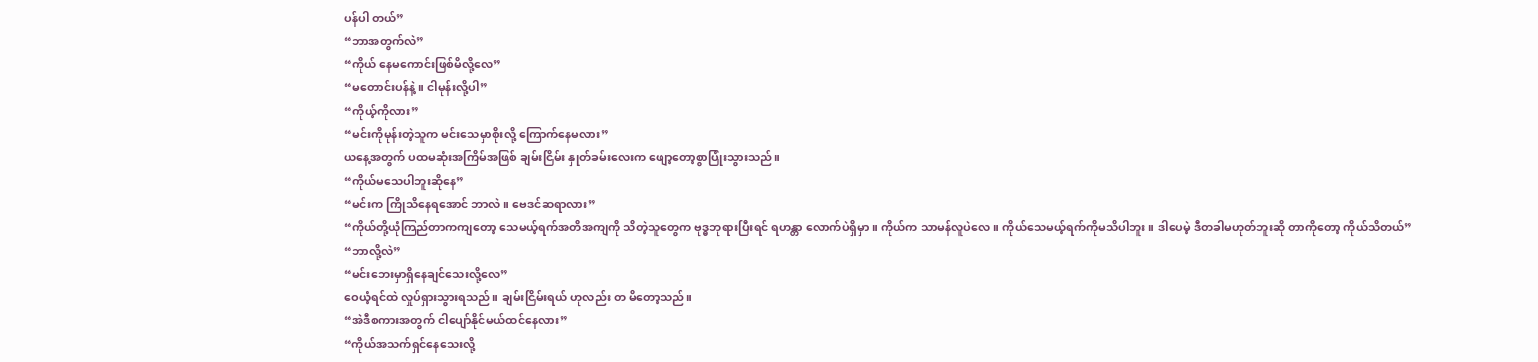ပန်ပါ တယ်”
“ဘာအတွက်လဲ”
“ကိုယ် နေမကောင်းဖြစ်မိလို့လေ”
“မတောင်းပန်နဲ့။ ငါမုန်းလို့ပါ”
“ကိုယ့်ကိုလား”
“မင်းကိုမုန်းတဲ့သူက မင်းသေမှာစိုးလို့ ကြောက်နေမလား”
ယနေ့အတွက် ပထမဆုံးအကြိမ်အဖြစ် ချမ်းငြိမ်း နှုတ်ခမ်းလေးက ဖျော့တော့စွာပြုံးသွားသည်။
“ကိုယ်မသေပါဘူးဆိုနေ”
“မင်းက ကြိုသိနေရအောင် ဘာလဲ။ ဗေဒင်ဆရာလား”
“ကိုယ်တို့ယုံကြည်တာကကျတော့ သေမယ့်ရက်အတိအကျကို သိတဲ့သူတွေက ဗုဒ္ဓဘုရားပြီးရင် ရဟန္တာ လောက်ပဲရှိမှာ။ ကိုယ်က သာမန်လူပဲလေ။ ကိုယ်သေမယ့်ရက်ကိုမသိပါဘူး။ ဒါပေမဲ့ ဒီတခါမဟုတ်ဘူးဆို တာကိုတော့ ကိုယ်သိတယ်”
“ဘာလို့လဲ”
“မင်းဘေးမှာရှိနေချင်သေးလို့လေ”
ဝေယံ့ရင်ထဲ လှုပ်ရှားသွားရသည်။ ချမ်းငြိမ်းရယ် ဟုလည်း တ မိတော့သည်။
“အဲဒီစကားအတွက် ငါပျော်နိုင်မယ်ထင်နေလား”
“ကိုယ်အသက်ရှင်နေသေးလို့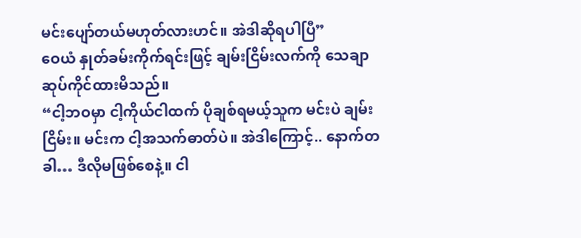မင်းပျော်တယ်မဟုတ်လားဟင်။ အဲဒါဆိုရပါပြီ”
ဝေယံ နှုတ်ခမ်းကိုက်ရင်းဖြင့် ချမ်းငြိမ်းလက်ကို သေချာဆုပ်ကိုင်ထားမိသည်။
“ငါ့ဘဝမှာ ငါ့ကိုယ်ငါထက် ပိုချစ်ရမယ့်သူက မင်းပဲ ချမ်းငြိမ်း။ မင်းက ငါ့အသက်ဓာတ်ပဲ။ အဲဒါကြောင့်.. နောက်တခါ… ဒီလိုမဖြစ်စေနဲ့။ ငါ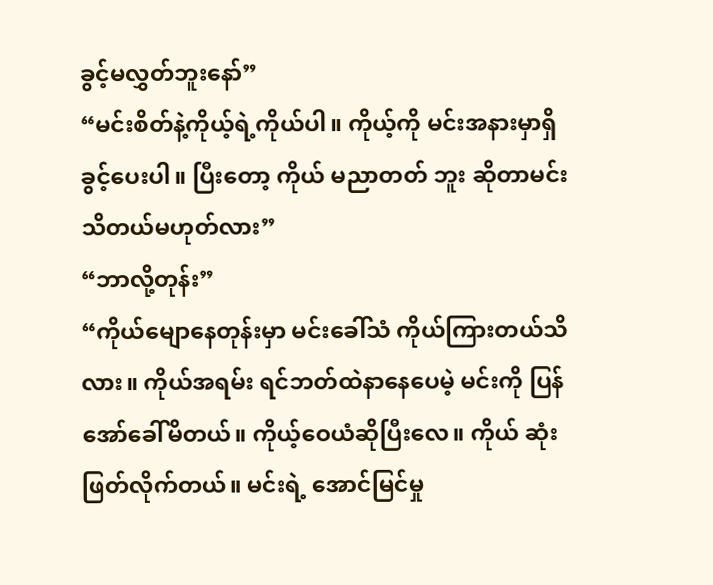ခွင့်မလွှတ်ဘူးနော်”
“မင်းစိတ်နဲ့ကိုယ့်ရဲ့ကိုယ်ပါ။ ကိုယ့်ကို မင်းအနားမှာရှိခွင့်ပေးပါ။ ပြီးတော့ ကိုယ် မညာတတ် ဘူး ဆိုတာမင်းသိတယ်မဟုတ်လား”
“ဘာလို့တုန်း”
“ကိုယ်မျောနေတုန်းမှာ မင်းခေါ်သံ ကိုယ်ကြားတယ်သိလား။ ကိုယ်အရမ်း ရင်ဘတ်ထဲနာနေပေမဲ့ မင်းကို ပြန်အော်ခေါ်မိတယ်။ ကိုယ့်ဝေယံဆိုပြီးလေ။ ကိုယ် ဆုံးဖြတ်လိုက်တယ်။ မင်းရဲ့ အောင်မြင်မှု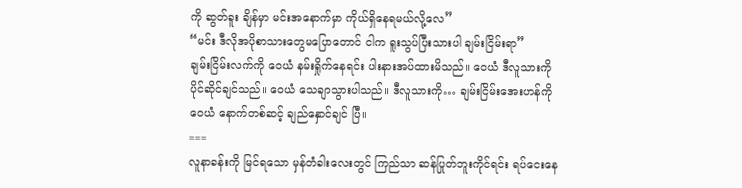ကို ဆွတ်ခူး ချိန်မှာ မင်းအနောက်မှာ ကိုယ်ရှိနေရမယ်လို့လေ”
“မင်း ဒီလိုအပိုစာသားတွေမပြောတောင် ငါက ရူးသွပ်ပြီးသားပါ ချမ်းငြိမ်းရာ”
ချမ်းငြိမ်းလက်ကို ဝေယံ နမ်းရှိုက်နေရင်း ပါးနားအပ်ထားမိသည်။ ဝေယံ ဒီလူသားကို ပိုင်ဆိုင်ချင်သည်။ ဝေယံ သေချာသွားပါသည်။ ဒီလူသားကို… ချမ်းငြိမ်းအေးဟန်ကို ဝေယံ နောက်တစ်ဆင့် ချည်နှောင်ချင် ပြီ။
===
လူနာခန်းကို မြင်ရသော မှန်တံခါးလေးတွင် ကြည်သာ ဆန်ပြုတ်ဘူးကိုင်ရင်း ရပ်ငေးနေ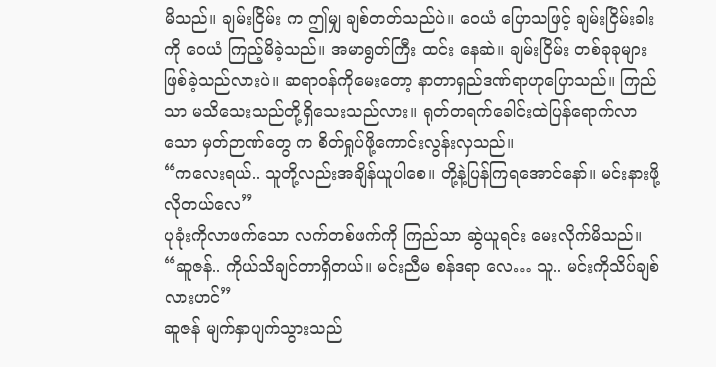မိသည်။ ချမ်းငြိမ်း က ဤမျှ ချစ်တတ်သည်ပဲ။ ဝေယံ ပြောသဖြင့် ချမ်းငြိမ်းခါးကို ဝေယံ ကြည့်မိခဲ့သည်။ အမာရွတ်ကြီး ထင်း နေဆဲ။ ချမ်းငြိမ်း တစ်ခုခုများဖြစ်ခဲ့သည်လားပဲ။ ဆရာဝန်ကိုမေးတော့ နာတာရှည်ဒဏ်ရာဟုပြောသည်။ ကြည်သာ မသိသေးသည်တို့ရှိသေးသည်လား။ ရုတ်တရက်ခေါင်းထဲပြန်ရောက်လာသော မှတ်ဉာဏ်တွေ က စိတ်ရှုပ်ဖို့ကောင်းလွန်းလှသည်။
“ကလေးရယ်.. သူတို့လည်းအချိန်ယူပါစေ။ တို့နဲ့ပြန်ကြရအောင်နော်။ မင်းနားဖို့လိုတယ်လေ”
ပုခုံးကိုလာဖက်သော လက်တစ်ဖက်ကို ကြည်သာ ဆွဲယူရင်း မေးလိုက်မိသည်။
“ဆူဇန်.. ကိုယ်သိချင်တာရှိတယ်။ မင်းညီမ စန်ဒရာ လေ… သူ.. မင်းကိုသိပ်ချစ်လားဟင်”
ဆူဇန် မျက်နှာပျက်သွားသည်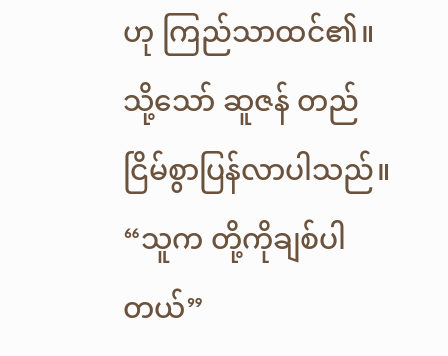ဟု ကြည်သာထင်၏။ သို့သော် ဆူဇန် တည်ငြိမ်စွာပြန်လာပါသည်။
“သူက တို့ကိုချစ်ပါတယ်”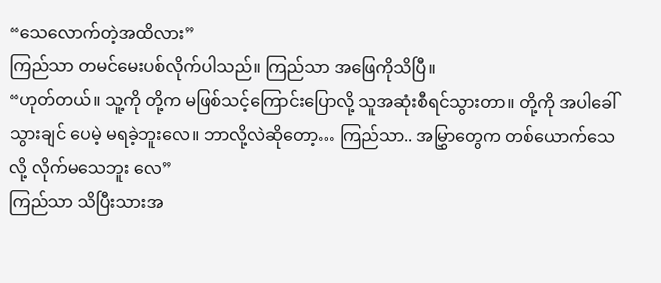“သေလောက်တဲ့အထိလား”
ကြည်သာ တမင်မေးပစ်လိုက်ပါသည်။ ကြည်သာ အဖြေကိုသိပြီ။
“ဟုတ်တယ်။ သူ့ကို တို့က မဖြစ်သင့်ကြောင်းပြောလို့ သူအဆုံးစီရင်သွားတာ။ တို့ကို အပါခေါ်သွားချင် ပေမဲ့ မရခဲ့ဘူးလေ။ ဘာလို့လဲဆိုတော့… ကြည်သာ.. အမြွှာတွေက တစ်ယောက်သေလို့ လိုက်မသေဘူး လေ”
ကြည်သာ သိပြီးသားအ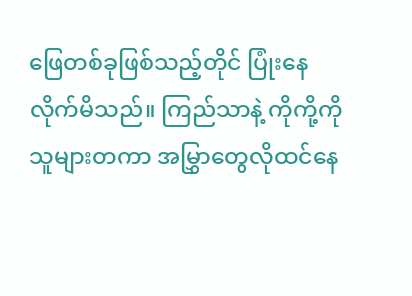ဖြေတစ်ခုဖြစ်သည့်တိုင် ပြုံးနေလိုက်မိသည်။ ကြည်သာနဲ့ ကိုကို့ကို သူများတကာ အမြွှာတွေလိုထင်နေ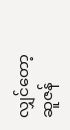လျှင်တော့ ဆူဇန်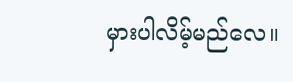မှားပါလိမ့်မည်လေ။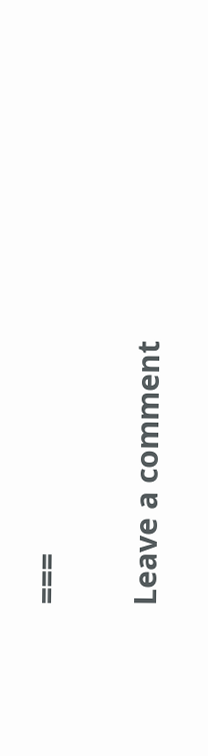===


Leave a comment